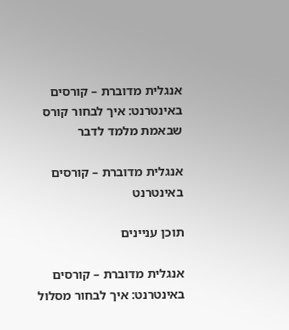אנגלית מדוברת – קורסים באינטרנט: איך לבחור קורס שבאמת מלמד לדבר

אנגלית מדוברת – קורסים באינטרנט

תוכן עניינים

אנגלית מדוברת – קורסים באינטרנט: איך לבחור מסלול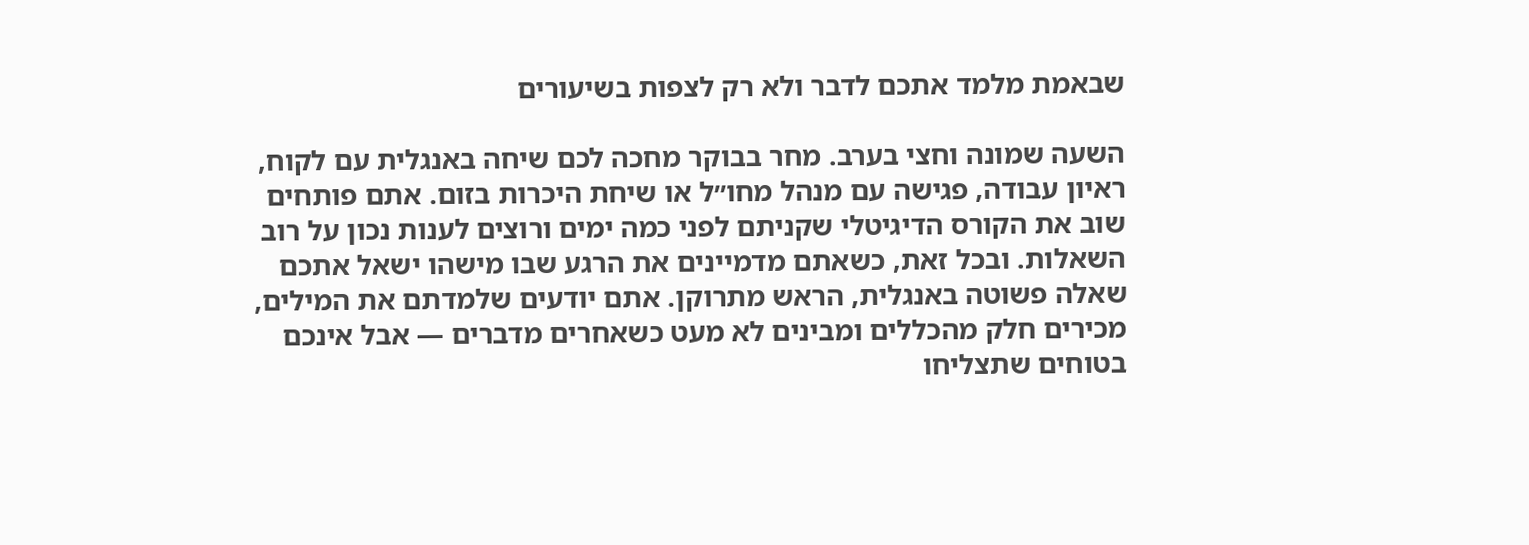שבאמת מלמד אתכם לדבר ולא רק לצפות בשיעורים

השעה שמונה וחצי בערב. מחר בבוקר מחכה לכם שיחה באנגלית עם לקוח, ראיון עבודה, פגישה עם מנהל מחו״ל או שיחת היכרות בזום. אתם פותחים שוב את הקורס הדיגיטלי שקניתם לפני כמה ימים ורוצים לענות נכון על רוב השאלות. ובכל זאת, כשאתם מדמיינים את הרגע שבו מישהו ישאל אתכם שאלה פשוטה באנגלית, הראש מתרוקן. אתם יודעים שלמדתם את המילים, מכירים חלק מהכללים ומבינים לא מעט כשאחרים מדברים — אבל אינכם בטוחים שתצליחו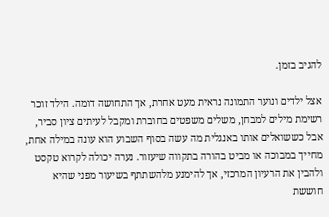להגיב בזמן.

אצל ילדים ונוער התמונה נראית מעט אחרת, אך התחושה דומה. הילד זוכר רשימת מילים למבחן, משלים משפטים בחוברת ומקבל לעיתים ציון סביר, אבל כששואלים אותו באנגלית מה עשה בסוף השבוע הוא עונה במילה אחת, מחייך במבוכה או מביט בהורה בתקווה שיעזור. נערה יכולה לקרוא טקסט ולהבין את הרעיון המרכזי, אך להימנע מלהשתתף בשיעור מפני שהיא חוששת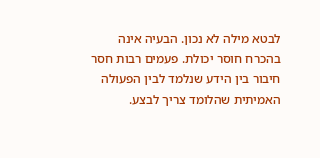לבטא מילה לא נכון. הבעיה אינה בהכרח חוסר יכולת. פעמים רבות חסר חיבור בין הידע שנלמד לבין הפעולה האמיתית שהלומד צריך לבצע.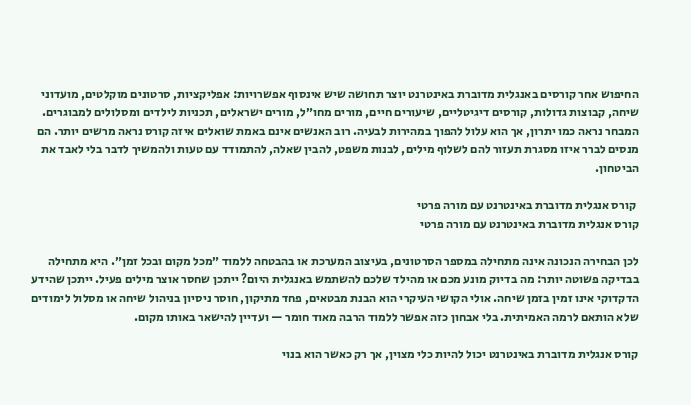החיפוש אחר קורסים באנגלית מדוברת באינטרנט יוצר תחושה שיש אינסוף אפשרויות: אפליקציות, סרטונים מוקלטים, מועדוני שיחה, קבוצות גדולות, קורסים דיגיטליים, שיעורים חיים, מורים מחו״ל, מורים ישראלים, תכניות לילדים ומסלולים למבוגרים. המבחר נראה כמו יתרון, אך הוא עלול להפוך במהירות לבעיה. רוב האנשים אינם באמת שואלים איזה קורס נראה מרשים יותר. הם מנסים לברר איזו מסגרת תעזור להם לשלוף מילים, לבנות משפט, להבין שאלה, להתמודד עם טעות ולהמשיך לדבר בלי לאבד את הביטחון.

 קורס אנגלית מדוברת באינטרנט עם מורה פרטי
קורס אנגלית מדוברת באינטרנט עם מורה פרטי

לכן הבחירה הנכונה אינה מתחילה במספר הסרטונים, בעיצוב המערכת או בהבטחה ללמוד ״מכל מקום ובכל זמן״. היא מתחילה בבדיקה פשוטה יותר: מה בדיוק מונע מכם או מהילד שלכם להשתמש באנגלית היום? ייתכן שחסר אוצר מילים פעיל. ייתכן שהידע הדקדוקי אינו זמין בזמן שיחה. אולי הקושי העיקרי הוא הבנת מבטאים, פחד מתיקון, חוסר ניסיון בניהול שיחה או מסלול לימודים שלא הותאם לרמה האמיתית. בלי אבחון כזה אפשר ללמוד הרבה מאוד חומר — ועדיין להישאר באותו מקום.

קורס אנגלית מדוברת באינטרנט יכול להיות כלי מצוין, אך רק כאשר הוא בנוי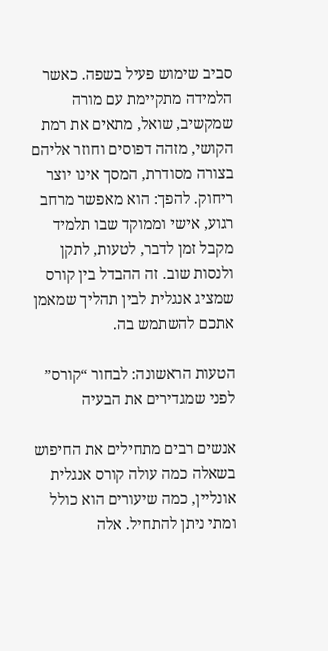סביב שימוש פעיל בשפה. כאשר הלמידה מתקיימת עם מורה שמקשיב, שואל, מתאים את רמת הקושי, מזהה דפוסים וחוזר אליהם בצורה מסודרת, המסך אינו יוצר ריחוק. להפך: הוא מאפשר מרחב רגוע, אישי וממוקד שבו תלמיד מקבל זמן לדבר, לטעות, לתקן ולנסות שוב. זה ההבדל בין קורס שמציג אנגלית לבין תהליך שמאמן אתכם להשתמש בה.

הטעות הראשונה: לבחור “קורס” לפני שמגדירים את הבעיה

אנשים רבים מתחילים את החיפוש בשאלה כמה עולה קורס אנגלית אונליין, כמה שיעורים הוא כולל ומתי ניתן להתחיל. אלה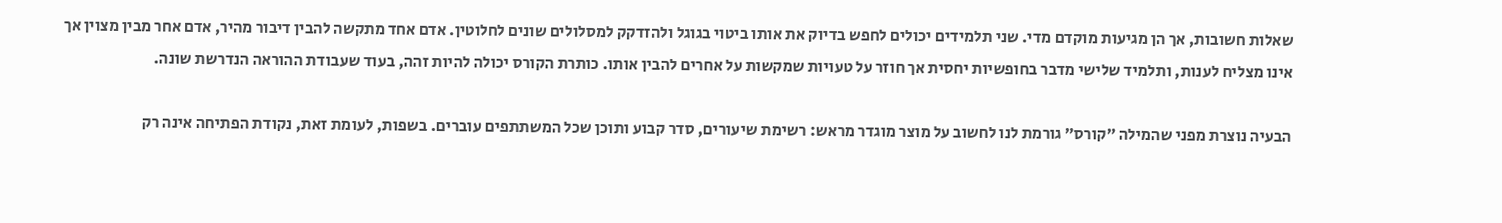שאלות חשובות, אך הן מגיעות מוקדם מדי. שני תלמידים יכולים לחפש בדיוק את אותו ביטוי בגוגל ולהזדקק למסלולים שונים לחלוטין. אדם אחד מתקשה להבין דיבור מהיר, אדם אחר מבין מצוין אך אינו מצליח לענות, ותלמיד שלישי מדבר בחופשיות יחסית אך חוזר על טעויות שמקשות על אחרים להבין אותו. כותרת הקורס יכולה להיות זהה, בעוד שעבודת ההוראה הנדרשת שונה.

הבעיה נוצרת מפני שהמילה ״קורס״ גורמת לנו לחשוב על מוצר מוגדר מראש: רשימת שיעורים, סדר קבוע ותוכן שכל המשתתפים עוברים. בשפות, לעומת זאת, נקודת הפתיחה אינה רק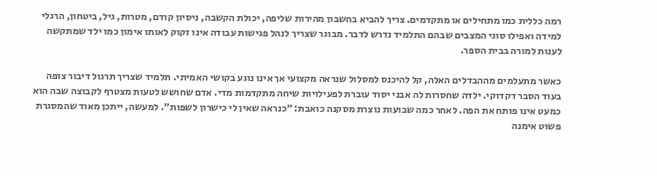רמה כללית כמו מתחילים או מתקדמים. צריך להביא בחשבון מהירות שליפה, יכולת הקשבה, ניסיון קודם, מטרות, גיל, ביטחון, הרגלי למידה ואפילו סוגי המצבים שבהם התלמיד נדרש לדבר. מבוגר שצריך לנהל פגישות עבודה אינו זקוק לאותו אימון כמו ילד שמתקשה לענות למורה בבית הספר.

כאשר מתעלמים מההבדלים האלה, קל להיכנס למסלול שנראה מקצועי אך אינו נוגע בקושי האמיתי. תלמיד שצריך תרגול דיבור צופה בעוד הסבר דקדוקי. ילדה שחסרות לה אבני יסוד עוברת לפעילויות שיחה מתקדמות מדי. אדם שחושש לטעות מצטרף לקבוצה שבה הוא כמעט אינו פותח את הפה. לאחר כמה שבועות נוצרת מסקנה כואבת: ״כנראה שאין לי כישרון לשפות״. למעשה, ייתכן מאוד שהמסגרת פשוט אימנה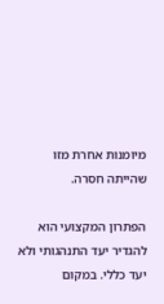מיומנות אחרת מזו שהייתה חסרה.

הפתרון המקצועי הוא להגדיר יעד התנהגותי ולא יעד כללי. במקום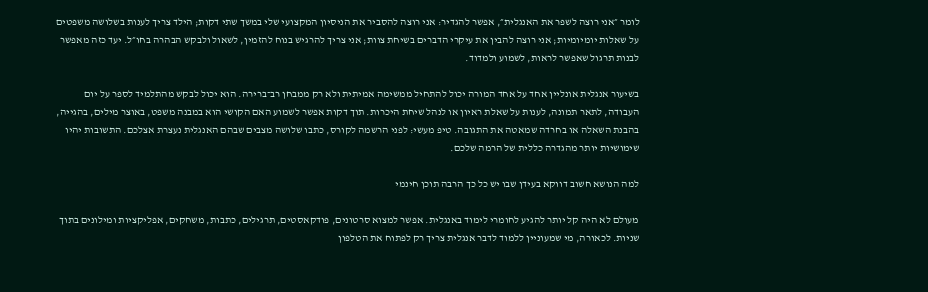לומר ״אני רוצה לשפר את האנגלית״, אפשר להגדיר: אני רוצה להסביר את הניסיון המקצועי שלי במשך שתי דקות; הילד צריך לענות בשלושה משפטים על שאלות יומיומיות; אני רוצה להבין את עיקרי הדברים בשיחת צוות; אני צריך להרגיש בנוח להזמין, לשאול ולבקש הבהרה בחו״ל. יעד כזה מאפשר לבנות תרגול שאפשר לראות, לשמוע ולמדוד.

בשיעור אנגלית אונליין אחד על אחד המורה יכול להתחיל ממשימה אמיתית ולא רק ממבחן רב־ברירה. הוא יכול לבקש מהתלמיד לספר על יום העבודה, לתאר תמונה, לענות על שאלת ראיון או לנהל שיחת היכרות. תוך דקות אפשר לשמוע האם הקושי הוא במבנה משפט, באוצר מילים, בהגייה, בהבנת השאלה או בחרדה שמאטה את התגובה. טיפ מעשי: לפני הרשמה לקורס, כתבו שלושה מצבים שבהם האנגלית נעצרת אצלכם. התשובות יהיו שימושיות יותר מהגדרה כללית של הרמה שלכם.

למה הנושא חשוב דווקא בעידן שבו יש כל כך הרבה תוכן חינמי

מעולם לא היה קל יותר להגיע לחומרי לימוד באנגלית. אפשר למצוא סרטונים, פודקאסטים, תרגילים, כתבות, משחקים, אפליקציות ומילונים בתוך שניות. לכאורה, מי שמעוניין ללמוד לדבר אנגלית צריך רק לפתוח את הטלפון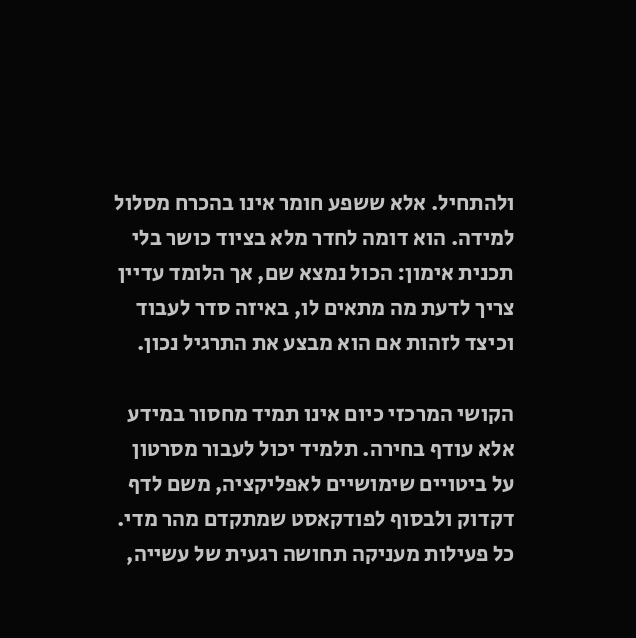ולהתחיל. אלא ששפע חומר אינו בהכרח מסלול למידה. הוא דומה לחדר מלא בציוד כושר בלי תכנית אימון: הכול נמצא שם, אך הלומד עדיין צריך לדעת מה מתאים לו, באיזה סדר לעבוד וכיצד לזהות אם הוא מבצע את התרגיל נכון.

הקושי המרכזי כיום אינו תמיד מחסור במידע אלא עודף בחירה. תלמיד יכול לעבור מסרטון על ביטויים שימושיים לאפליקציה, משם לדף דקדוק ולבסוף לפודקאסט שמתקדם מהר מדי. כל פעילות מעניקה תחושה רגעית של עשייה,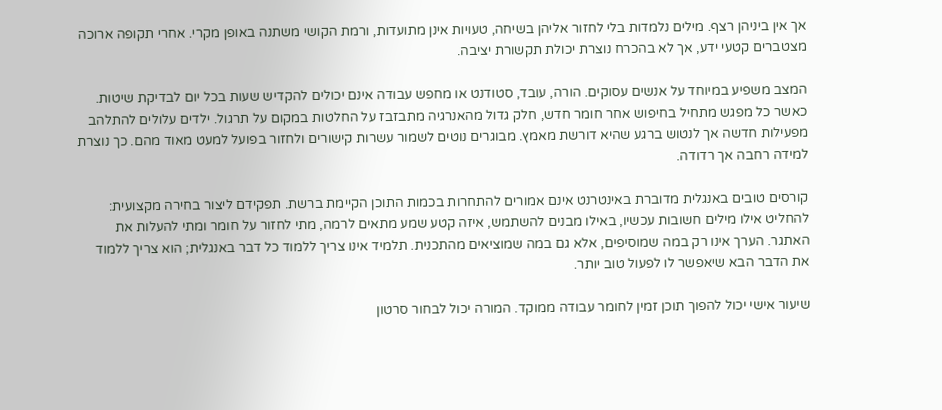אך אין ביניהן רצף. מילים נלמדות בלי לחזור אליהן בשיחה, טעויות אינן מתועדות, ורמת הקושי משתנה באופן מקרי. אחרי תקופה ארוכה מצטברים קטעי ידע, אך לא בהכרח נוצרת יכולת תקשורת יציבה.

המצב משפיע במיוחד על אנשים עסוקים. הורה, עובד, סטודנט או מחפש עבודה אינם יכולים להקדיש שעות בכל יום לבדיקת שיטות. כאשר כל מפגש מתחיל בחיפוש אחר חומר חדש, חלק גדול מהאנרגיה מתבזבז על החלטות במקום על תרגול. ילדים עלולים להתלהב מפעילות חדשה אך לנטוש ברגע שהיא דורשת מאמץ. מבוגרים נוטים לשמור עשרות קישורים ולחזור בפועל למעט מאוד מהם. כך נוצרת למידה רחבה אך רדודה.

קורסים טובים באנגלית מדוברת באינטרנט אינם אמורים להתחרות בכמות התוכן הקיימת ברשת. תפקידם ליצור בחירה מקצועית: להחליט אילו מילים חשובות עכשיו, באילו מבנים להשתמש, איזה קטע שמע מתאים לרמה, מתי לחזור על חומר ומתי להעלות את האתגר. הערך אינו רק במה שמוסיפים, אלא גם במה שמוציאים מהתכנית. תלמיד אינו צריך ללמוד כל דבר באנגלית; הוא צריך ללמוד את הדבר הבא שיאפשר לו לפעול טוב יותר.

שיעור אישי יכול להפוך תוכן זמין לחומר עבודה ממוקד. המורה יכול לבחור סרטון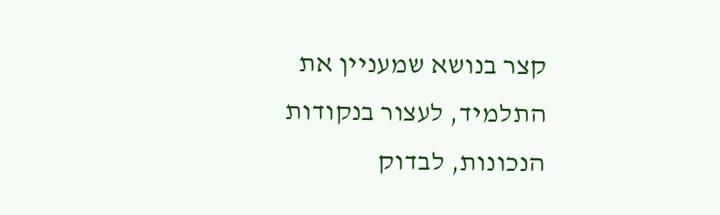קצר בנושא שמעניין את התלמיד, לעצור בנקודות הנכונות, לבדוק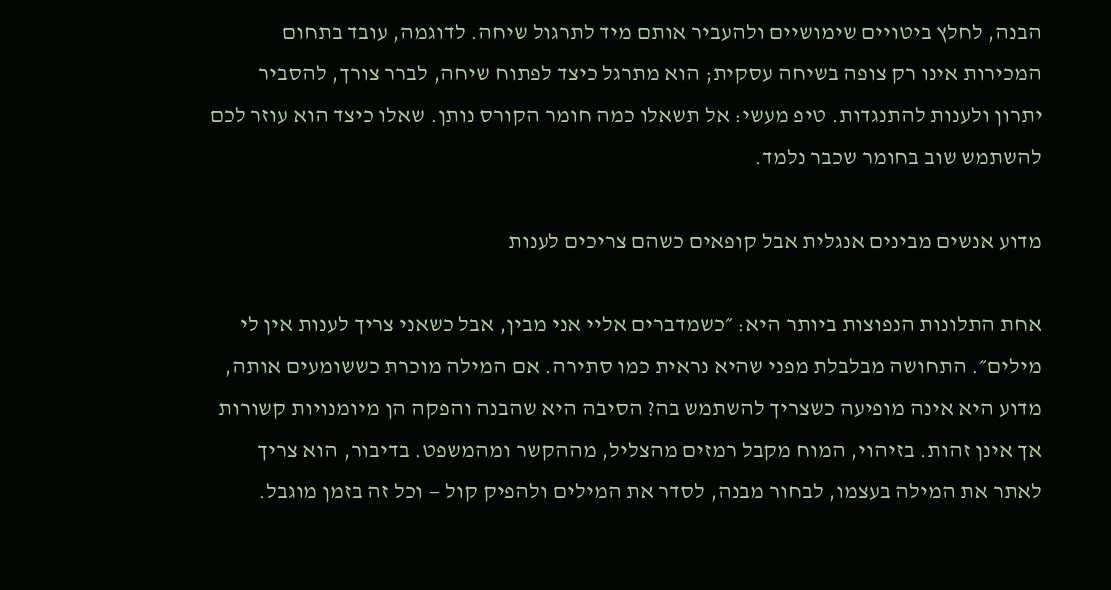הבנה, לחלץ ביטויים שימושיים ולהעביר אותם מיד לתרגול שיחה. לדוגמה, עובד בתחום המכירות אינו רק צופה בשיחה עסקית; הוא מתרגל כיצד לפתוח שיחה, לברר צורך, להסביר יתרון ולענות להתנגדות. טיפ מעשי: אל תשאלו כמה חומר הקורס נותן. שאלו כיצד הוא עוזר לכם להשתמש שוב בחומר שכבר נלמד.

מדוע אנשים מבינים אנגלית אבל קופאים כשהם צריכים לענות

אחת התלונות הנפוצות ביותר היא: ״כשמדברים אליי אני מבין, אבל כשאני צריך לענות אין לי מילים״. התחושה מבלבלת מפני שהיא נראית כמו סתירה. אם המילה מוכרת כששומעים אותה, מדוע היא אינה מופיעה כשצריך להשתמש בה? הסיבה היא שהבנה והפקה הן מיומנויות קשורות אך אינן זהות. בזיהוי, המוח מקבל רמזים מהצליל, מההקשר ומהמשפט. בדיבור, הוא צריך לאתר את המילה בעצמו, לבחור מבנה, לסדר את המילים ולהפיק קול — וכל זה בזמן מוגבל.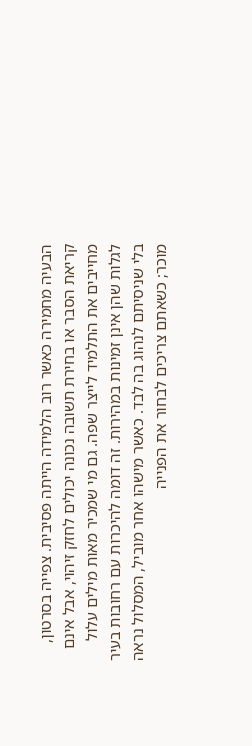הבעיה מחמירה כאשר רוב הלמידה הייתה פסיבית. צפייה בסרטון, קריאת הסבר או בחירת תשובה נכונה יכולים לחזק זיהוי, אבל אינם מחייבים את התלמיד לייצר שפה. גם מי שמכיר מאות מילים עלול לגלות שהן אינן זמינות במהירות. זה דומה להיכרות עם רחובות בעיר בלי שניסיתם לנהוג בה לבד. כאשר מישהו אחר מוביל, המסלול נראה מוכר; כשאתם צריכים לבחור את הפנייה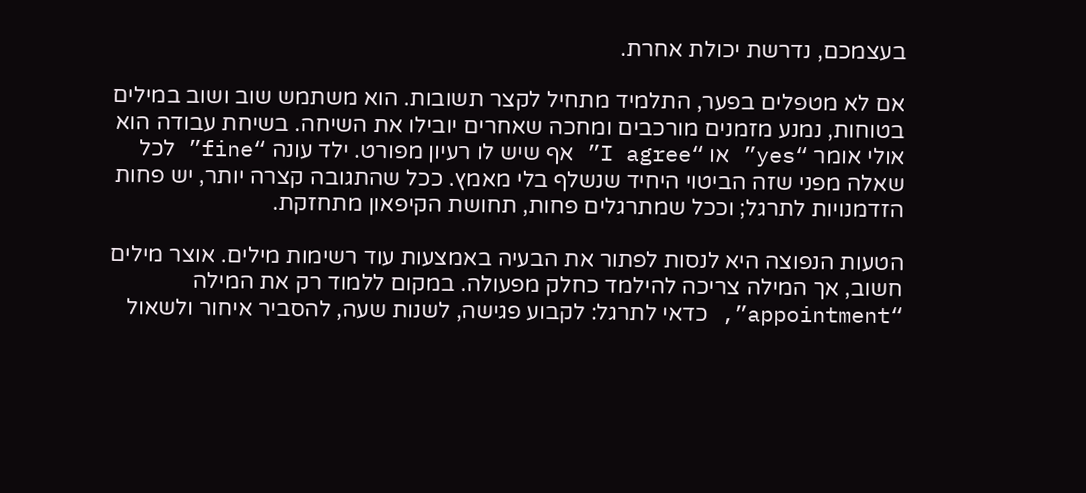בעצמכם, נדרשת יכולת אחרת.

אם לא מטפלים בפער, התלמיד מתחיל לקצר תשובות. הוא משתמש שוב ושוב במילים בטוחות, נמנע מזמנים מורכבים ומחכה שאחרים יובילו את השיחה. בשיחת עבודה הוא אולי אומר “yes” או “I agree” אף שיש לו רעיון מפורט. ילד עונה “fine” לכל שאלה מפני שזה הביטוי היחיד שנשלף בלי מאמץ. ככל שהתגובה קצרה יותר, יש פחות הזדמנויות לתרגל; וככל שמתרגלים פחות, תחושת הקיפאון מתחזקת.

הטעות הנפוצה היא לנסות לפתור את הבעיה באמצעות עוד רשימות מילים. אוצר מילים חשוב, אך המילה צריכה להילמד כחלק מפעולה. במקום ללמוד רק את המילה “appointment”, כדאי לתרגל: לקבוע פגישה, לשנות שעה, להסביר איחור ולשאול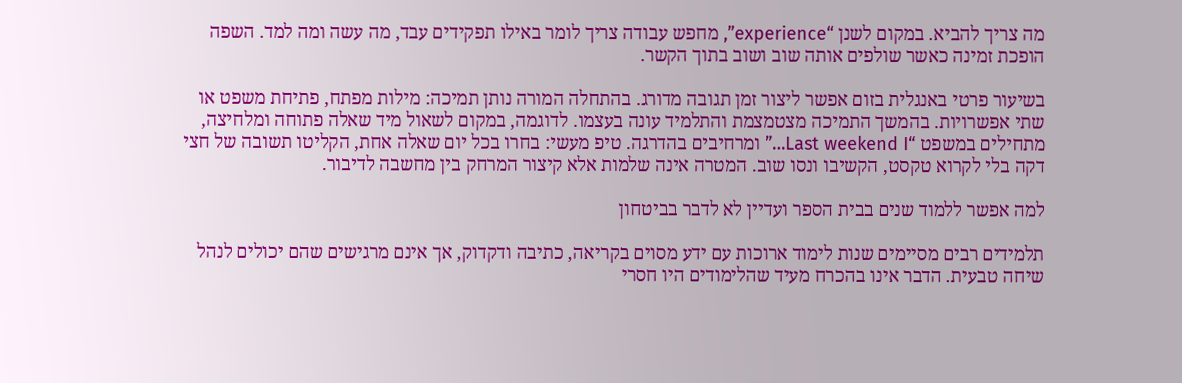מה צריך להביא. במקום לשנן “experience”, מחפש עבודה צריך לומר באילו תפקידים עבד, מה עשה ומה למד. השפה הופכת זמינה כאשר שולפים אותה שוב ושוב בתוך הקשר.

בשיעור פרטי באנגלית בזום אפשר ליצור זמן תגובה מדורג. בהתחלה המורה נותן תמיכה: מילות מפתח, פתיחת משפט או שתי אפשרויות. בהמשך התמיכה מצטמצמת והתלמיד עונה בעצמו. לדוגמה, במקום לשאול מיד שאלה פתוחה ומלחיצה, מתחילים במשפט “Last weekend I…” ומרחיבים בהדרגה. טיפ מעשי: בחרו בכל יום שאלה אחת, הקליטו תשובה של חצי דקה בלי לקרוא טקסט, הקשיבו ונסו שוב. המטרה אינה שלמות אלא קיצור המרחק בין מחשבה לדיבור.

למה אפשר ללמוד שנים בבית הספר ועדיין לא לדבר בביטחון

תלמידים רבים מסיימים שנות לימוד ארוכות עם ידע מסוים בקריאה, כתיבה ודקדוק, אך אינם מרגישים שהם יכולים לנהל שיחה טבעית. הדבר אינו בהכרח מעיד שהלימודים היו חסרי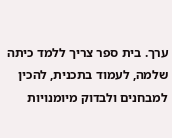ערך. בית ספר צריך ללמד כיתה שלמה, לעמוד בתכנית, להכין למבחנים ולבדוק מיומנויות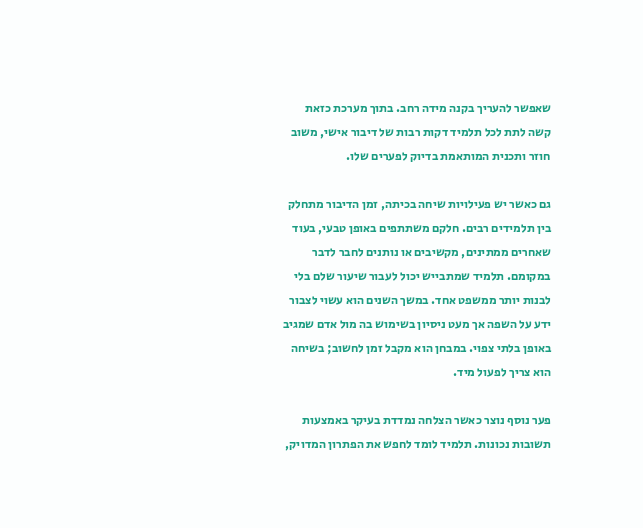שאפשר להעריך בקנה מידה רחב. בתוך מערכת כזאת קשה לתת לכל תלמיד דקות רבות של דיבור אישי, משוב חוזר ותכנית המותאמת בדיוק לפערים שלו.

גם כאשר יש פעילויות שיחה בכיתה, זמן הדיבור מתחלק בין תלמידים רבים. חלקם משתתפים באופן טבעי, בעוד שאחרים ממתינים, מקשיבים או נותנים לחבר לדבר במקומם. תלמיד שמתבייש יכול לעבור שיעור שלם בלי לבנות יותר ממשפט אחד. במשך השנים הוא עשוי לצבור ידע על השפה אך מעט ניסיון בשימוש בה מול אדם שמגיב באופן בלתי צפוי. במבחן הוא מקבל זמן לחשוב; בשיחה הוא צריך לפעול מיד.

פער נוסף נוצר כאשר הצלחה נמדדת בעיקר באמצעות תשובות נכונות. תלמיד לומד לחפש את הפתרון המדויק,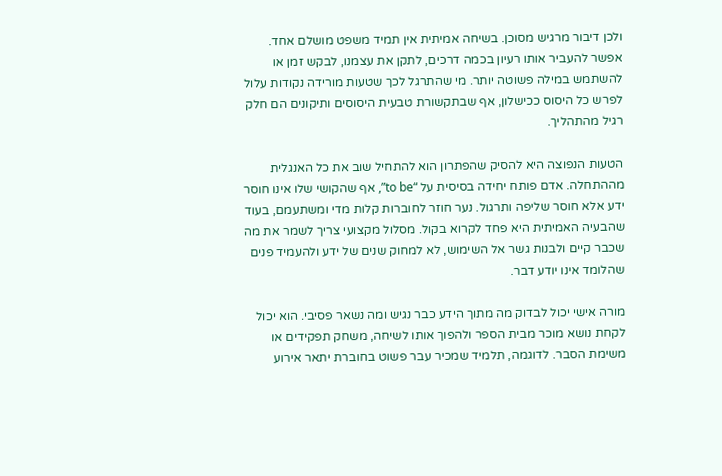ולכן דיבור מרגיש מסוכן. בשיחה אמיתית אין תמיד משפט מושלם אחד. אפשר להעביר אותו רעיון בכמה דרכים, לתקן את עצמנו, לבקש זמן או להשתמש במילה פשוטה יותר. מי שהתרגל לכך שטעות מורידה נקודות עלול לפרש כל היסוס ככישלון, אף שבתקשורת טבעית היסוסים ותיקונים הם חלק רגיל מהתהליך.

הטעות הנפוצה היא להסיק שהפתרון הוא להתחיל שוב את כל האנגלית מההתחלה. אדם פותח יחידה בסיסית על “to be”, אף שהקושי שלו אינו חוסר ידע אלא חוסר שליפה ותרגול. נער חוזר לחוברות קלות מדי ומשתעמם, בעוד שהבעיה האמיתית היא פחד לקרוא בקול. מסלול מקצועי צריך לשמר את מה שכבר קיים ולבנות גשר אל השימוש, לא למחוק שנים של ידע ולהעמיד פנים שהלומד אינו יודע דבר.

מורה אישי יכול לבדוק מה מתוך הידע כבר נגיש ומה נשאר פסיבי. הוא יכול לקחת נושא מוכר מבית הספר ולהפוך אותו לשיחה, משחק תפקידים או משימת הסבר. לדוגמה, תלמיד שמכיר עבר פשוט בחוברת יתאר אירוע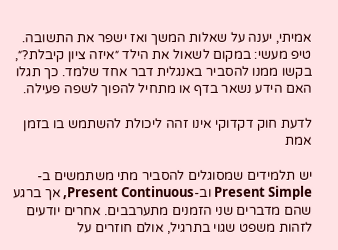אמיתי, יענה על שאלות המשך ואז ישפר את התשובה. טיפ מעשי: במקום לשאול את הילד ״איזה ציון קיבלת?״, בקשו ממנו להסביר באנגלית דבר אחד שלמד. כך תגלו האם הידע נשאר בדף או מתחיל להפוך לשפה פעילה.

לדעת חוק דקדוקי אינו זהה ליכולת להשתמש בו בזמן אמת

יש תלמידים שמסוגלים להסביר מתי משתמשים ב-Present Simple וב-Present Continuous, אך ברגע שהם מדברים שני הזמנים מתערבבים. אחרים יודעים לזהות משפט שגוי בתרגיל, אולם חוזרים על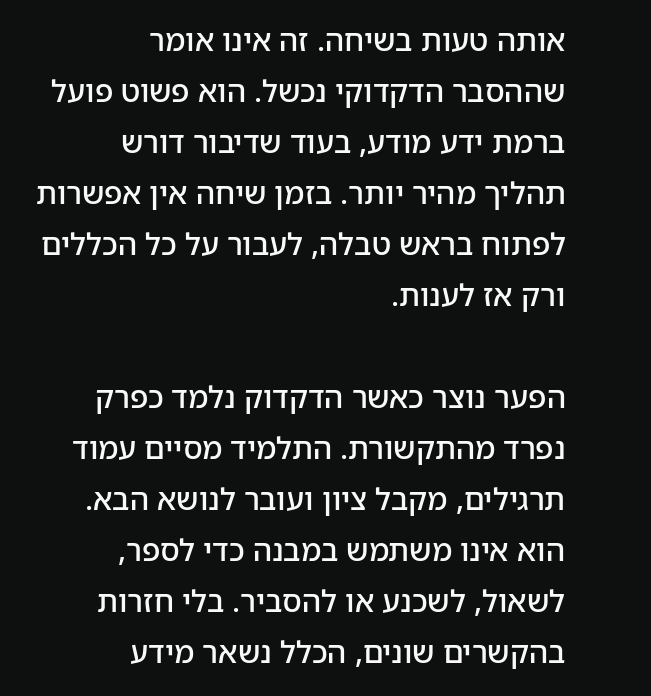אותה טעות בשיחה. זה אינו אומר שההסבר הדקדוקי נכשל. הוא פשוט פועל ברמת ידע מודע, בעוד שדיבור דורש תהליך מהיר יותר. בזמן שיחה אין אפשרות לפתוח בראש טבלה, לעבור על כל הכללים ורק אז לענות.

הפער נוצר כאשר הדקדוק נלמד כפרק נפרד מהתקשורת. התלמיד מסיים עמוד תרגילים, מקבל ציון ועובר לנושא הבא. הוא אינו משתמש במבנה כדי לספר, לשאול, לשכנע או להסביר. בלי חזרות בהקשרים שונים, הכלל נשאר מידע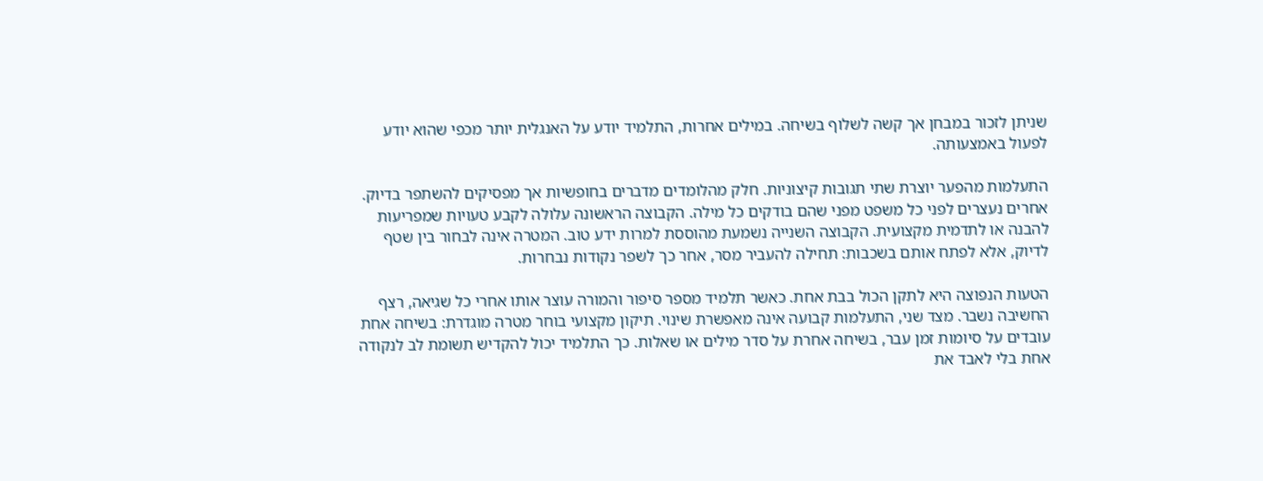שניתן לזכור במבחן אך קשה לשלוף בשיחה. במילים אחרות, התלמיד יודע על האנגלית יותר מכפי שהוא יודע לפעול באמצעותה.

התעלמות מהפער יוצרת שתי תגובות קיצוניות. חלק מהלומדים מדברים בחופשיות אך מפסיקים להשתפר בדיוק. אחרים נעצרים לפני כל משפט מפני שהם בודקים כל מילה. הקבוצה הראשונה עלולה לקבע טעויות שמפריעות להבנה או לתדמית מקצועית. הקבוצה השנייה נשמעת מהוססת למרות ידע טוב. המטרה אינה לבחור בין שטף לדיוק, אלא לפתח אותם בשכבות: תחילה להעביר מסר, אחר כך לשפר נקודות נבחרות.

הטעות הנפוצה היא לתקן הכול בבת אחת. כאשר תלמיד מספר סיפור והמורה עוצר אותו אחרי כל שגיאה, רצף החשיבה נשבר. מצד שני, התעלמות קבועה אינה מאפשרת שינוי. תיקון מקצועי בוחר מטרה מוגדרת: בשיחה אחת עובדים על סיומות זמן עבר, בשיחה אחרת על סדר מילים או שאלות. כך התלמיד יכול להקדיש תשומת לב לנקודה אחת בלי לאבד את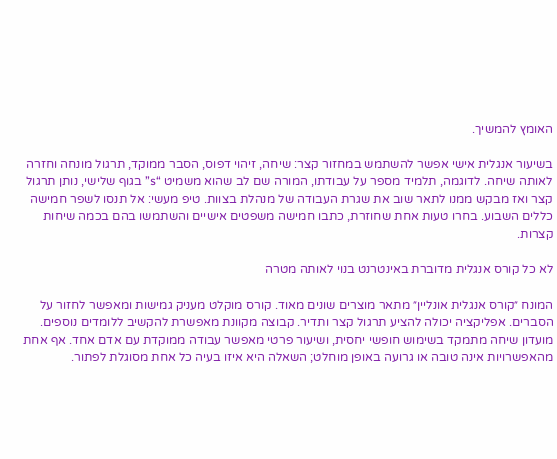האומץ להמשיך.

בשיעור אנגלית אישי אפשר להשתמש במחזור קצר: שיחה, זיהוי דפוס, הסבר ממוקד, תרגול מונחה וחזרה לאותה שיחה. לדוגמה, תלמיד מספר על עבודתו, המורה שם לב שהוא משמיט “s” בגוף שלישי, נותן תרגול קצר ואז מבקש ממנו לתאר שוב את שגרת העבודה של מנהלת בצוות. טיפ מעשי: אל תנסו לשפר חמישה כללים השבוע. בחרו טעות אחת שחוזרת, כתבו חמישה משפטים אישיים והשתמשו בהם בכמה שיחות קצרות.

לא כל קורס אנגלית מדוברת באינטרנט בנוי לאותה מטרה

המונח ״קורס אנגלית אונליין״ מתאר מוצרים שונים מאוד. קורס מוקלט מעניק גמישות ומאפשר לחזור על הסברים. אפליקציה יכולה להציע תרגול קצר ותדיר. קבוצה מקוונת מאפשרת להקשיב ללומדים נוספים. מועדון שיחה מתמקד בשימוש חופשי יחסית, ושיעור פרטי מאפשר עבודה ממוקדת עם אדם אחד. אף אחת מהאפשרויות אינה טובה או גרועה באופן מוחלט; השאלה היא איזו בעיה כל אחת מסוגלת לפתור.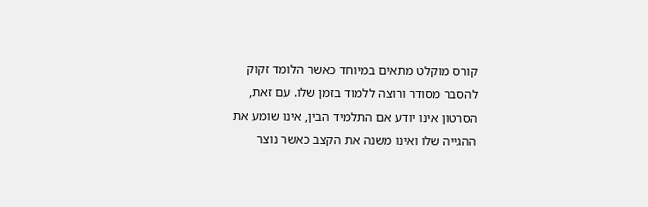קורס מוקלט מתאים במיוחד כאשר הלומד זקוק להסבר מסודר ורוצה ללמוד בזמן שלו. עם זאת, הסרטון אינו יודע אם התלמיד הבין, אינו שומע את ההגייה שלו ואינו משנה את הקצב כאשר נוצר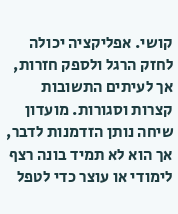קושי. אפליקציה יכולה לחזק הרגל ולספק חזרות, אך לעיתים התשובות קצרות וסגורות. מועדון שיחה נותן הזדמנות לדבר, אך הוא לא תמיד בונה רצף לימודי או עוצר כדי לטפל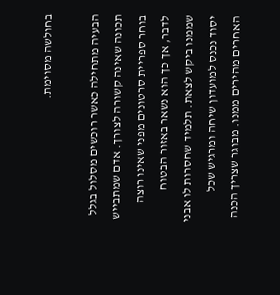בחולשה מסוימת.

הבעיה מתחילה כאשר רוכשים מסלול בגלל תכונה שאינה קשורה לצורך. אדם שמתבייש בוחר ספריית סרטונים מפני שאינו רוצה לדבר, אך כך הוא נשאר באזור הבטוח שממנו ביקש לצאת. תלמיד שחסרות לו אבני יסוד נכנס למועדון שיחה ומרגיש שכל האחרים מהירים ממנו. מבוגר שצריך הכנה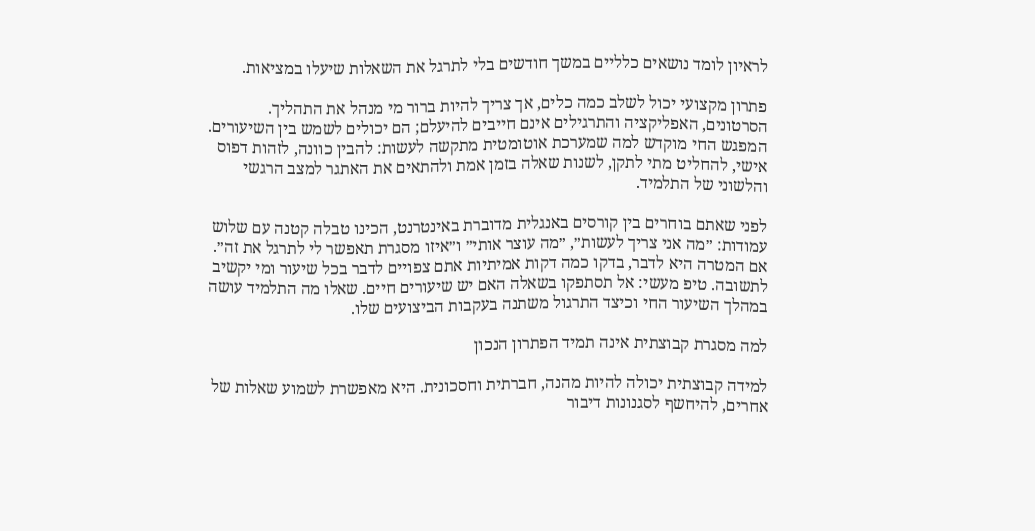לראיון לומד נושאים כלליים במשך חודשים בלי לתרגל את השאלות שיעלו במציאות.

פתרון מקצועי יכול לשלב כמה כלים, אך צריך להיות ברור מי מנהל את התהליך. הסרטונים, האפליקציה והתרגילים אינם חייבים להיעלם; הם יכולים לשמש בין השיעורים. המפגש החי מוקדש למה שמערכת אוטומטית מתקשה לעשות: להבין כוונה, לזהות דפוס אישי, להחליט מתי לתקן, לשנות שאלה בזמן אמת ולהתאים את האתגר למצב הרגשי והלשוני של התלמיד.

לפני שאתם בוחרים בין קורסים באנגלית מדוברת באינטרנט, הכינו טבלה קטנה עם שלוש עמודות: ״מה אני צריך לעשות״, ״מה עוצר אותי״ ו״איזו מסגרת תאפשר לי לתרגל את זה״. אם המטרה היא לדבר, בדקו כמה דקות אמיתיות אתם צפויים לדבר בכל שיעור ומי יקשיב לתשובה. טיפ מעשי: אל תסתפקו בשאלה האם יש שיעורים חיים. שאלו מה התלמיד עושה במהלך השיעור החי וכיצד התרגול משתנה בעקבות הביצועים שלו.

למה מסגרת קבוצתית אינה תמיד הפתרון הנכון

למידה קבוצתית יכולה להיות מהנה, חברתית וחסכונית. היא מאפשרת לשמוע שאלות של אחרים, להיחשף לסגנונות דיבור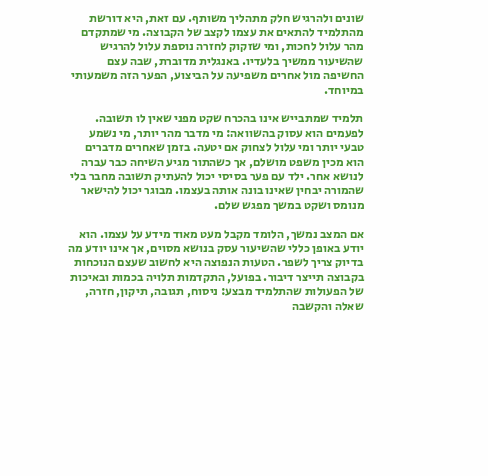שונים ולהרגיש חלק מתהליך משותף. עם זאת, היא דורשת מהתלמיד להתאים את עצמו לקצב של הקבוצה. מי שמתקדם מהר עלול לחכות, ומי שזקוק לחזרה נוספת עלול להרגיש שהשיעור ממשיך בלעדיו. באנגלית מדוברת, שבה עצם החשיפה מול אחרים משפיעה על הביצוע, הפער הזה משמעותי במיוחד.

תלמיד שמתבייש אינו בהכרח שקט מפני שאין לו תשובה. לפעמים הוא עסוק בהשוואה: מי מדבר מהר יותר, מי נשמע טבעי יותר ומי עלול לצחוק אם יטעה. בזמן שאחרים מדברים הוא מכין משפט מושלם, אך כשהתור מגיע השיחה כבר עברה לנושא אחר. ילד עם פער בסיסי יכול להעתיק תשובה מחבר בלי שהמורה יבחין שאינו בונה אותה בעצמו. מבוגר יכול להישאר מנומס ושקט במשך מפגש שלם.

אם המצב נמשך, הלומד מקבל מעט מאוד מידע על עצמו. הוא יודע באופן כללי שהשיעור עסק בנושא מסוים, אך אינו יודע מה בדיוק צריך לשפר. הטעות הנפוצה היא לחשוב שעצם הנוכחות בקבוצה תייצר דיבור. בפועל, התקדמות תלויה בכמות ובאיכות של הפעולות שהתלמיד מבצע: ניסוח, תגובה, תיקון, חזרה, שאלה והקשבה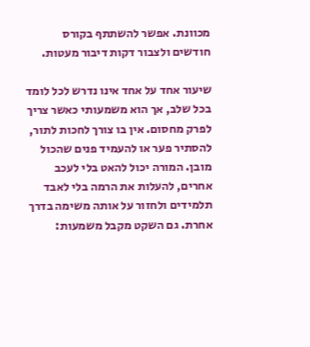מכוונת. אפשר להשתתף בקורס חודשים ולצבור דקות דיבור מעטות.

שיעור אחד על אחד אינו נדרש לכל לומד בכל שלב, אך הוא משמעותי כאשר צריך לפרק מחסום. אין בו צורך לחכות לתור, להסתיר פער או להעמיד פנים שהכול מובן. המורה יכול להאט בלי לעכב אחרים, להעלות את הרמה בלי לאבד תלמידים ולחזור על אותה משימה בדרך אחרת. גם השקט מקבל משמעות: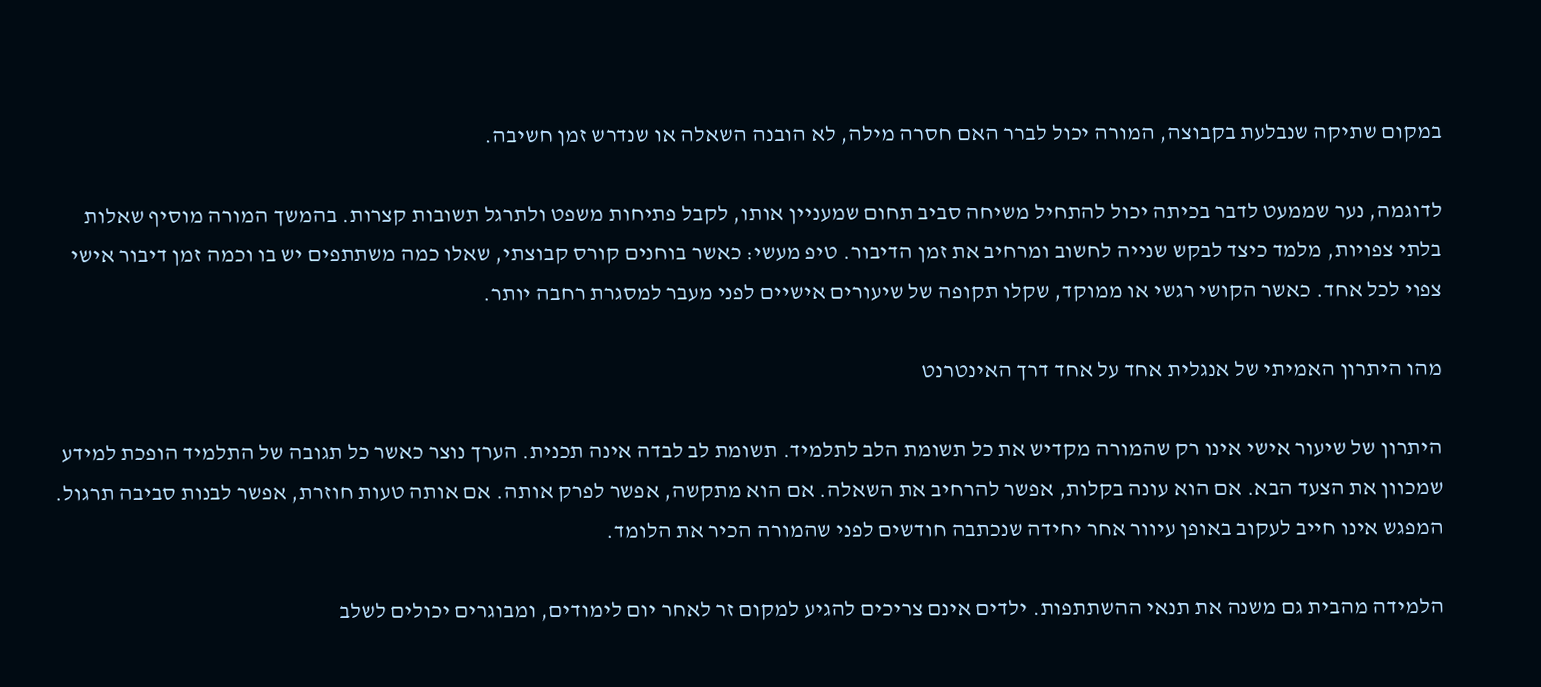במקום שתיקה שנבלעת בקבוצה, המורה יכול לברר האם חסרה מילה, לא הובנה השאלה או שנדרש זמן חשיבה.

לדוגמה, נער שממעט לדבר בכיתה יכול להתחיל משיחה סביב תחום שמעניין אותו, לקבל פתיחות משפט ולתרגל תשובות קצרות. בהמשך המורה מוסיף שאלות בלתי צפויות, מלמד כיצד לבקש שנייה לחשוב ומרחיב את זמן הדיבור. טיפ מעשי: כאשר בוחנים קורס קבוצתי, שאלו כמה משתתפים יש בו וכמה זמן דיבור אישי צפוי לכל אחד. כאשר הקושי רגשי או ממוקד, שקלו תקופה של שיעורים אישיים לפני מעבר למסגרת רחבה יותר.

מהו היתרון האמיתי של אנגלית אחד על אחד דרך האינטרנט

היתרון של שיעור אישי אינו רק שהמורה מקדיש את כל תשומת הלב לתלמיד. תשומת לב לבדה אינה תכנית. הערך נוצר כאשר כל תגובה של התלמיד הופכת למידע שמכוון את הצעד הבא. אם הוא עונה בקלות, אפשר להרחיב את השאלה. אם הוא מתקשה, אפשר לפרק אותה. אם אותה טעות חוזרת, אפשר לבנות סביבה תרגול. המפגש אינו חייב לעקוב באופן עיוור אחר יחידה שנכתבה חודשים לפני שהמורה הכיר את הלומד.

הלמידה מהבית גם משנה את תנאי ההשתתפות. ילדים אינם צריכים להגיע למקום זר לאחר יום לימודים, ומבוגרים יכולים לשלב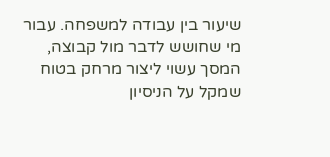שיעור בין עבודה למשפחה. עבור מי שחושש לדבר מול קבוצה, המסך עשוי ליצור מרחק בטוח שמקל על הניסיון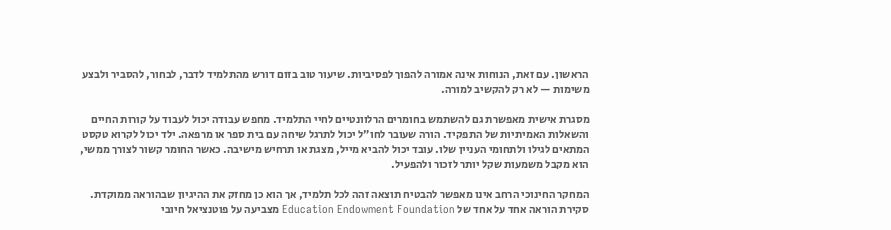הראשון. עם זאת, הנוחות אינה אמורה להפוך לפסיביות. שיעור טוב בזום דורש מהתלמיד לדבר, לבחור, להסביר ולבצע משימות — לא רק להקשיב למורה.

מסגרת אישית מאפשרת גם להשתמש בחומרים הרלוונטיים לחיי התלמיד. מחפש עבודה יכול לעבוד על קורות החיים והשאלות האמיתיות של התפקיד. הורה שעובר לחו״ל יכול לתרגל שיחה עם בית ספר או מרפאה. ילד יכול לקרוא טקסט המתאים לגילו ולתחומי העניין שלו. עובד יכול להביא מייל, מצגת או תרחיש מישיבה. כאשר החומר קשור לצורך ממשי, הוא מקבל משמעות שקל יותר לזכור ולהפעיל.

המחקר החינוכי הרחב אינו מאפשר להבטיח תוצאה זהה לכל תלמיד, אך הוא כן מחזק את ההיגיון שבהוראה ממוקדת. סקירת הוראה אחד על אחד של Education Endowment Foundation מצביעה על פוטנציאל חיובי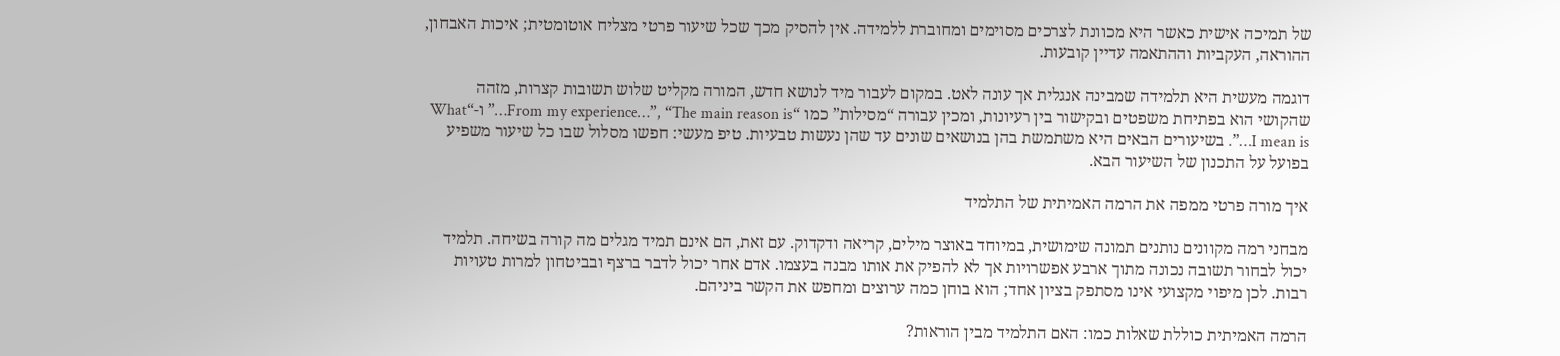של תמיכה אישית כאשר היא מכוונת לצרכים מסוימים ומחוברת ללמידה. אין להסיק מכך שכל שיעור פרטי מצליח אוטומטית; איכות האבחון, ההוראה, העקביות וההתאמה עדיין קובעות.

דוגמה מעשית היא תלמידה שמבינה אנגלית אך עונה לאט. במקום לעבור מיד לנושא חדש, המורה מקליט שלוש תשובות קצרות, מזהה שהקושי הוא בפתיחת משפטים ובקישור בין רעיונות, ומכין עבורה “מסילות” כמו “From my experience…”, “The main reason is…” ו-“What I mean is…”. בשיעורים הבאים היא משתמשת בהן בנושאים שונים עד שהן נעשות טבעיות. טיפ מעשי: חפשו מסלול שבו כל שיעור משפיע בפועל על התכנון של השיעור הבא.

איך מורה פרטי ממפה את הרמה האמיתית של התלמיד

מבחני רמה מקוונים נותנים תמונה שימושית, במיוחד באוצר מילים, קריאה ודקדוק. עם זאת, הם אינם תמיד מגלים מה קורה בשיחה. תלמיד יכול לבחור תשובה נכונה מתוך ארבע אפשרויות אך לא להפיק את אותו מבנה בעצמו. אדם אחר יכול לדבר ברצף ובביטחון למרות טעויות רבות. לכן מיפוי מקצועי אינו מסתפק בציון אחד; הוא בוחן כמה ערוצים ומחפש את הקשר ביניהם.

הרמה האמיתית כוללת שאלות כמו: האם התלמיד מבין הוראות?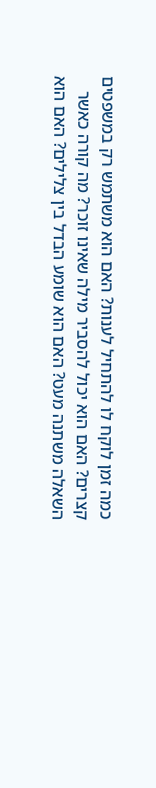כמה זמן לוקח לו להתחיל לענות? האם הוא משתמש רק במשפטים קצרים? האם הוא יכול להסביר מילה שאינו זוכר? מה קורה כאשר השאלה משתנה מעט? האם הוא שומע הבדל בין צלילים? האם הוא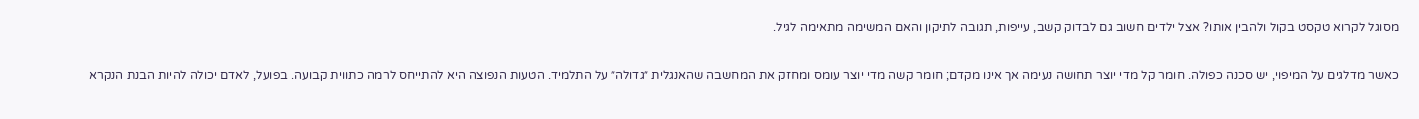מסוגל לקרוא טקסט בקול ולהבין אותו? אצל ילדים חשוב גם לבדוק קשב, עייפות, תגובה לתיקון והאם המשימה מתאימה לגיל.

כאשר מדלגים על המיפוי, יש סכנה כפולה. חומר קל מדי יוצר תחושה נעימה אך אינו מקדם; חומר קשה מדי יוצר עומס ומחזק את המחשבה שהאנגלית ״גדולה״ על התלמיד. הטעות הנפוצה היא להתייחס לרמה כתווית קבועה. בפועל, לאדם יכולה להיות הבנת הנקרא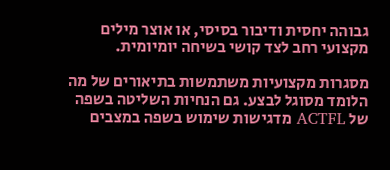גבוהה יחסית ודיבור בסיסי, או אוצר מילים מקצועי רחב לצד קושי בשיחה יומיומית.

מסגרות מקצועיות משתמשות בתיאורים של מה הלומד מסוגל לבצע. גם הנחיות השליטה בשפה של ACTFL מדגישות שימוש בשפה במצבים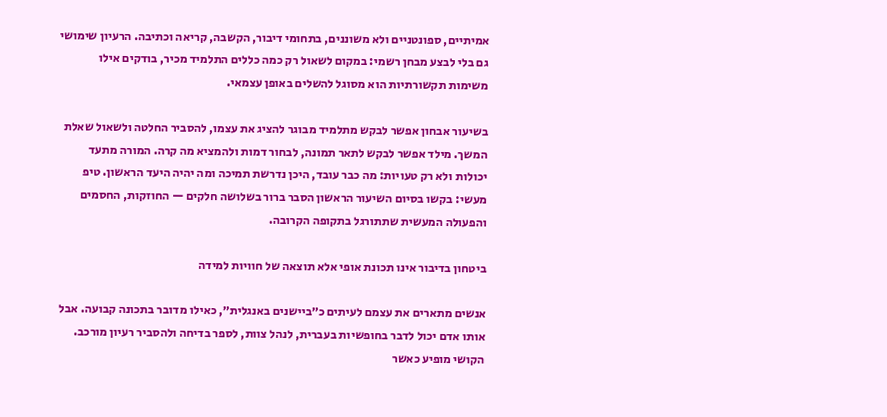אמיתיים, ספונטניים ולא משוננים, בתחומי דיבור, הקשבה, קריאה וכתיבה. הרעיון שימושי גם בלי לבצע מבחן רשמי: במקום לשאול רק כמה כללים התלמיד מכיר, בודקים אילו משימות תקשורתיות הוא מסוגל להשלים באופן עצמאי.

בשיעור אבחון אפשר לבקש מתלמיד מבוגר להציג את עצמו, להסביר החלטה ולשאול שאלת המשך. מילד אפשר לבקש לתאר תמונה, לבחור דמות ולהמציא מה קרה. המורה מתעד יכולות ולא רק טעויות: מה כבר עובד, היכן נדרשת תמיכה ומה יהיה היעד הראשון. טיפ מעשי: בקשו בסיום השיעור הראשון הסבר ברור בשלושה חלקים — החוזקות, החסמים והפעולה המעשית שתתורגל בתקופה הקרובה.

ביטחון בדיבור אינו תכונת אופי אלא תוצאה של חוויות למידה

אנשים מתארים את עצמם לעיתים כ״ביישנים באנגלית״, כאילו מדובר בתכונה קבועה. אבל אותו אדם יכול לדבר בחופשיות בעברית, לנהל צוות, לספר בדיחה ולהסביר רעיון מורכב. הקושי מופיע כאשר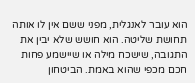הוא עובר לאנגלית, מפני ששם אין לו אותה תחושת שליטה. הוא חושש שלא יבין את התגובה, שישכח מילה או שיישמע פחות חכם מכפי שהוא באמת. הביטחון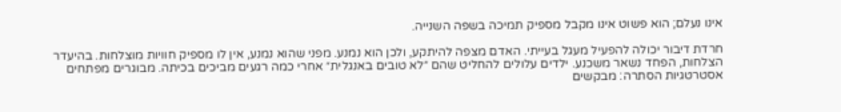אינו נעלם; הוא פשוט אינו מקבל מספיק תמיכה בשפה השנייה.

חרדת דיבור יכולה להפעיל מעגל בעייתי. האדם מצפה להיתקע, ולכן הוא נמנע. מפני שהוא נמנע, אין לו מספיק חוויות מוצלחות. בהיעדר הצלחות, הפחד נשאר משכנע. ילדים עלולים להחליט שהם ״לא טובים באנגלית״ אחרי כמה רגעים מביכים בכיתה. מבוגרים מפתחים אסטרטגיות הסתרה: מבקשים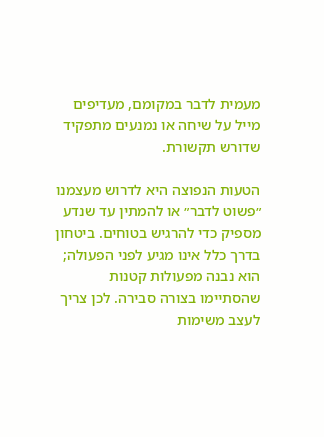מעמית לדבר במקומם, מעדיפים מייל על שיחה או נמנעים מתפקיד שדורש תקשורת.

הטעות הנפוצה היא לדרוש מעצמנו ״פשוט לדבר״ או להמתין עד שנדע מספיק כדי להרגיש בטוחים. ביטחון בדרך כלל אינו מגיע לפני הפעולה; הוא נבנה מפעולות קטנות שהסתיימו בצורה סבירה. לכן צריך לעצב משימות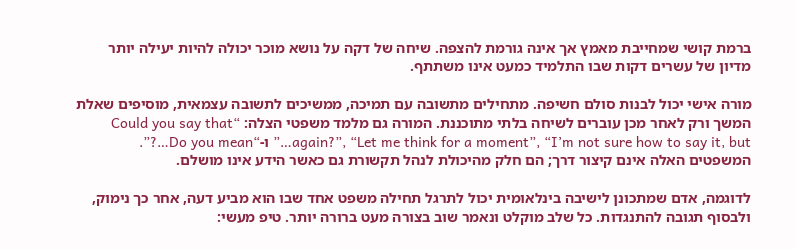ברמת קושי שמחייבת מאמץ אך אינה גורמת להצפה. שיחה של דקה על נושא מוכר יכולה להיות יעילה יותר מדיון של עשרים דקות שבו התלמיד כמעט אינו משתתף.

מורה אישי יכול לבנות סולם חשיפה. מתחילים מתשובה עם תמיכה, ממשיכים לתשובה עצמאית, מוסיפים שאלת המשך ורק לאחר מכן עוברים לשיחה בלתי מתוכננת. המורה גם מלמד משפטי הצלה: “Could you say that again?”, “Let me think for a moment”, “I’m not sure how to say it, but…” ו-“Do you mean…?”. המשפטים האלה אינם קיצור דרך; הם חלק מהיכולת לנהל תקשורת גם כאשר הידע אינו מושלם.

לדוגמה, אדם שמתכונן לישיבה בינלאומית יכול לתרגל תחילה משפט אחד שבו הוא מביע דעה, אחר כך נימוק, ולבסוף תגובה להתנגדות. כל שלב מוקלט ונאמר שוב בצורה מעט ברורה יותר. טיפ מעשי: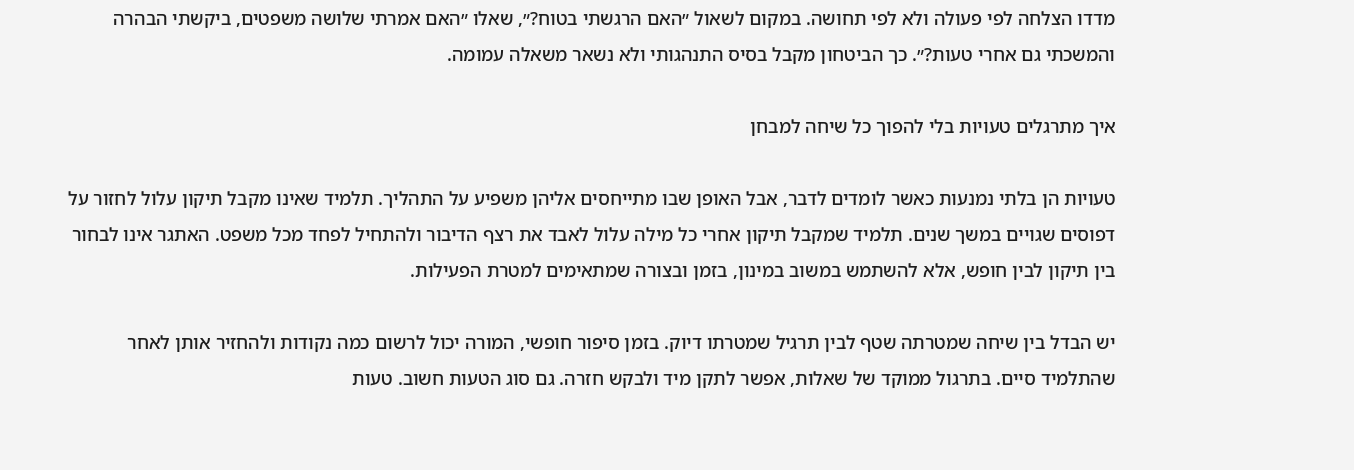מדדו הצלחה לפי פעולה ולא לפי תחושה. במקום לשאול ״האם הרגשתי בטוח?״, שאלו ״האם אמרתי שלושה משפטים, ביקשתי הבהרה והמשכתי גם אחרי טעות?״. כך הביטחון מקבל בסיס התנהגותי ולא נשאר משאלה עמומה.

איך מתרגלים טעויות בלי להפוך כל שיחה למבחן

טעויות הן בלתי נמנעות כאשר לומדים לדבר, אבל האופן שבו מתייחסים אליהן משפיע על התהליך. תלמיד שאינו מקבל תיקון עלול לחזור על דפוסים שגויים במשך שנים. תלמיד שמקבל תיקון אחרי כל מילה עלול לאבד את רצף הדיבור ולהתחיל לפחד מכל משפט. האתגר אינו לבחור בין תיקון לבין חופש, אלא להשתמש במשוב במינון, בזמן ובצורה שמתאימים למטרת הפעילות.

יש הבדל בין שיחה שמטרתה שטף לבין תרגיל שמטרתו דיוק. בזמן סיפור חופשי, המורה יכול לרשום כמה נקודות ולהחזיר אותן לאחר שהתלמיד סיים. בתרגול ממוקד של שאלות, אפשר לתקן מיד ולבקש חזרה. גם סוג הטעות חשוב. טעות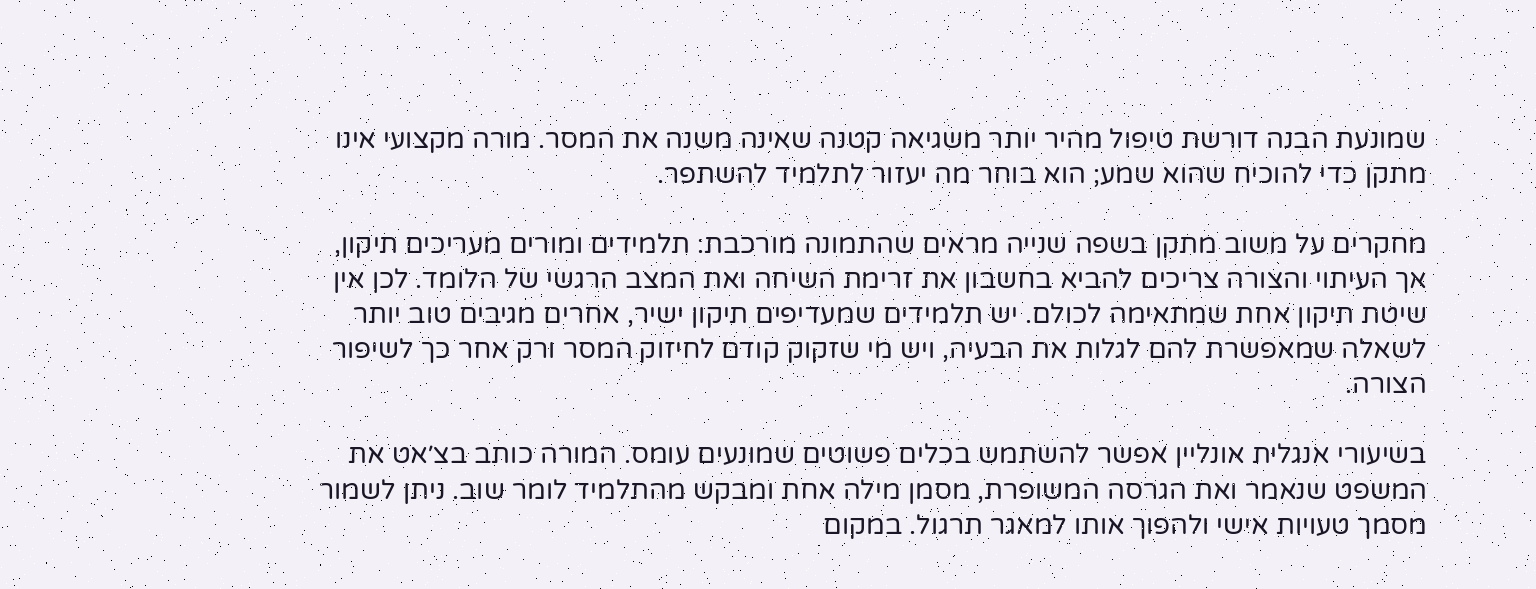שמונעת הבנה דורשת טיפול מהיר יותר משגיאה קטנה שאינה משנה את המסר. מורה מקצועי אינו מתקן כדי להוכיח שהוא שמע; הוא בוחר מה יעזור לתלמיד להשתפר.

מחקרים על משוב מתקן בשפה שנייה מראים שהתמונה מורכבת: תלמידים ומורים מעריכים תיקון, אך העיתוי והצורה צריכים להביא בחשבון את זרימת השיחה ואת המצב הרגשי של הלומד. לכן אין שיטת תיקון אחת שמתאימה לכולם. יש תלמידים שמעדיפים תיקון ישיר, אחרים מגיבים טוב יותר לשאלה שמאפשרת להם לגלות את הבעיה, ויש מי שזקוק קודם לחיזוק המסר ורק אחר כך לשיפור הצורה.

בשיעורי אנגלית אונליין אפשר להשתמש בכלים פשוטים שמונעים עומס. המורה כותב בצ׳אט את המשפט שנאמר ואת הגרסה המשופרת, מסמן מילה אחת ומבקש מהתלמיד לומר שוב. ניתן לשמור מסמך טעויות אישי ולהפוך אותו למאגר תרגול. במקום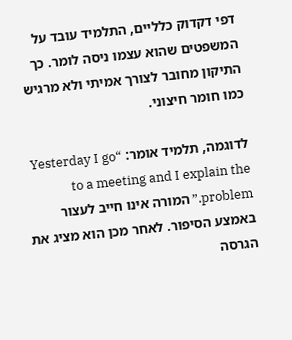דפי דקדוק כלליים, התלמיד עובד על המשפטים שהוא עצמו ניסה לומר. כך התיקון מחובר לצורך אמיתי ולא מרגיש כמו חומר חיצוני.

לדוגמה, תלמיד אומר: “Yesterday I go to a meeting and I explain the problem.” המורה אינו חייב לעצור באמצע הסיפור. לאחר מכן הוא מציג את הגרסה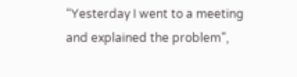“Yesterday I went to a meeting and explained the problem”,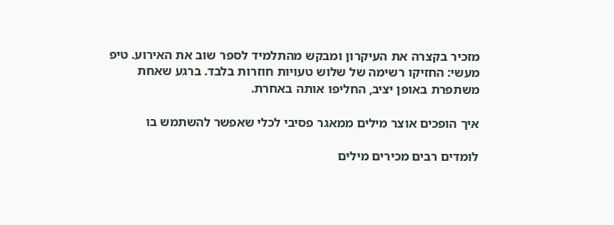מזכיר בקצרה את העיקרון ומבקש מהתלמיד לספר שוב את האירוע. טיפ מעשי: החזיקו רשימה של שלוש טעויות חוזרות בלבד. ברגע שאחת משתפרת באופן יציב, החליפו אותה באחרת.

איך הופכים אוצר מילים ממאגר פסיבי לכלי שאפשר להשתמש בו

לומדים רבים מכירים מילים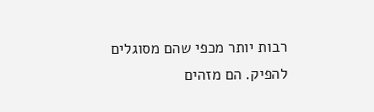רבות יותר מכפי שהם מסוגלים להפיק. הם מזהים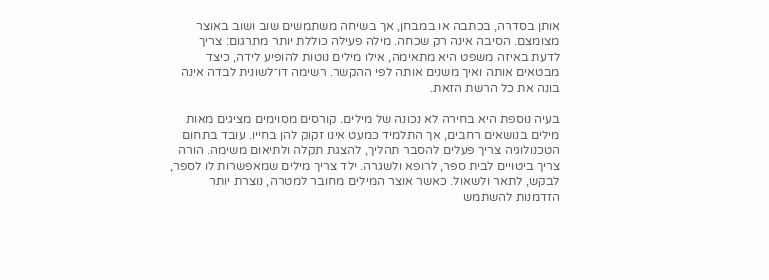אותן בסדרה, בכתבה או במבחן, אך בשיחה משתמשים שוב ושוב באוצר מצומצם. הסיבה אינה רק שכחה. מילה פעילה כוללת יותר מתרגום: צריך לדעת באיזה משפט היא מתאימה, אילו מילים נוטות להופיע לידה, כיצד מבטאים אותה ואיך משנים אותה לפי ההקשר. רשימה דו־לשונית לבדה אינה בונה את כל הרשת הזאת.

בעיה נוספת היא בחירה לא נכונה של מילים. קורסים מסוימים מציגים מאות מילים בנושאים רחבים, אך התלמיד כמעט אינו זקוק להן בחייו. עובד בתחום הטכנולוגיה צריך פעלים להסבר תהליך, להצגת תקלה ולתיאום משימה. הורה צריך ביטויים לבית ספר, לרופא ולשגרה. ילד צריך מילים שמאפשרות לו לספר, לבקש, לתאר ולשאול. כאשר אוצר המילים מחובר למטרה, נוצרת יותר הזדמנות להשתמש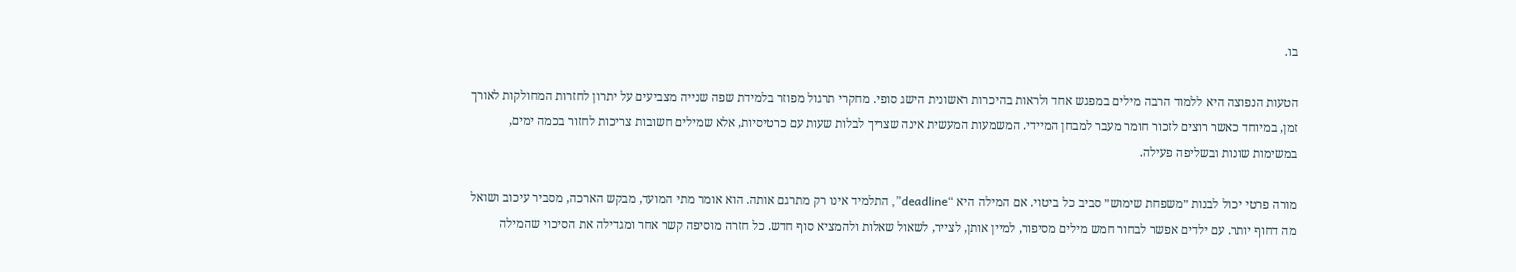בו.

הטעות הנפוצה היא ללמוד הרבה מילים במפגש אחד ולראות בהיכרות ראשונית הישג סופי. מחקרי תרגול מפוזר בלמידת שפה שנייה מצביעים על יתרון לחזרות המחולקות לאורך זמן, במיוחד כאשר רוצים לזכור חומר מעבר למבחן המיידי. המשמעות המעשית אינה שצריך לבלות שעות עם כרטיסיות, אלא שמילים חשובות צריכות לחזור בכמה ימים, במשימות שונות ובשליפה פעילה.

מורה פרטי יכול לבנות ״משפחת שימוש״ סביב כל ביטוי. אם המילה היא “deadline”, התלמיד אינו רק מתרגם אותה. הוא אומר מתי המועד, מבקש הארכה, מסביר עיכוב ושואל מה דחוף יותר. עם ילדים אפשר לבחור חמש מילים מסיפור, למיין אותן, לצייר, לשאול שאלות ולהמציא סוף חדש. כל חזרה מוסיפה קשר אחר ומגדילה את הסיכוי שהמילה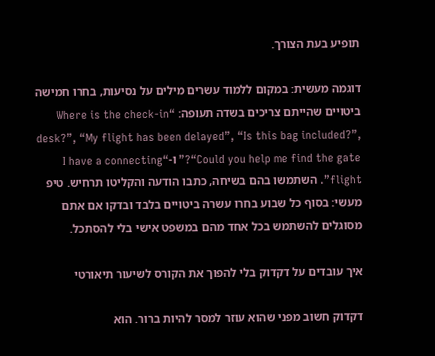תופיע בעת הצורך.

דוגמה מעשית: במקום ללמוד עשרים מילים על נסיעות, בחרו חמישה ביטויים שהייתם צריכים בשדה תעופה: “Where is the check-in desk?”, “My flight has been delayed”, “Is this bag included?”, “Could you help me find the gate?” ו-“I have a connecting flight”. השתמשו בהם בשיחה, כתבו הודעה והקליטו תרחיש. טיפ מעשי: בסוף כל שבוע בחרו עשרה ביטויים בלבד ובדקו אם אתם מסוגלים להשתמש בכל אחד מהם במשפט אישי בלי להסתכל.

איך עובדים על דקדוק בלי להפוך את הקורס לשיעור תיאורטי

דקדוק חשוב מפני שהוא עוזר למסר להיות ברור. הוא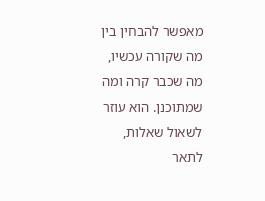מאפשר להבחין בין מה שקורה עכשיו, מה שכבר קרה ומה שמתוכנן. הוא עוזר לשאול שאלות, לתאר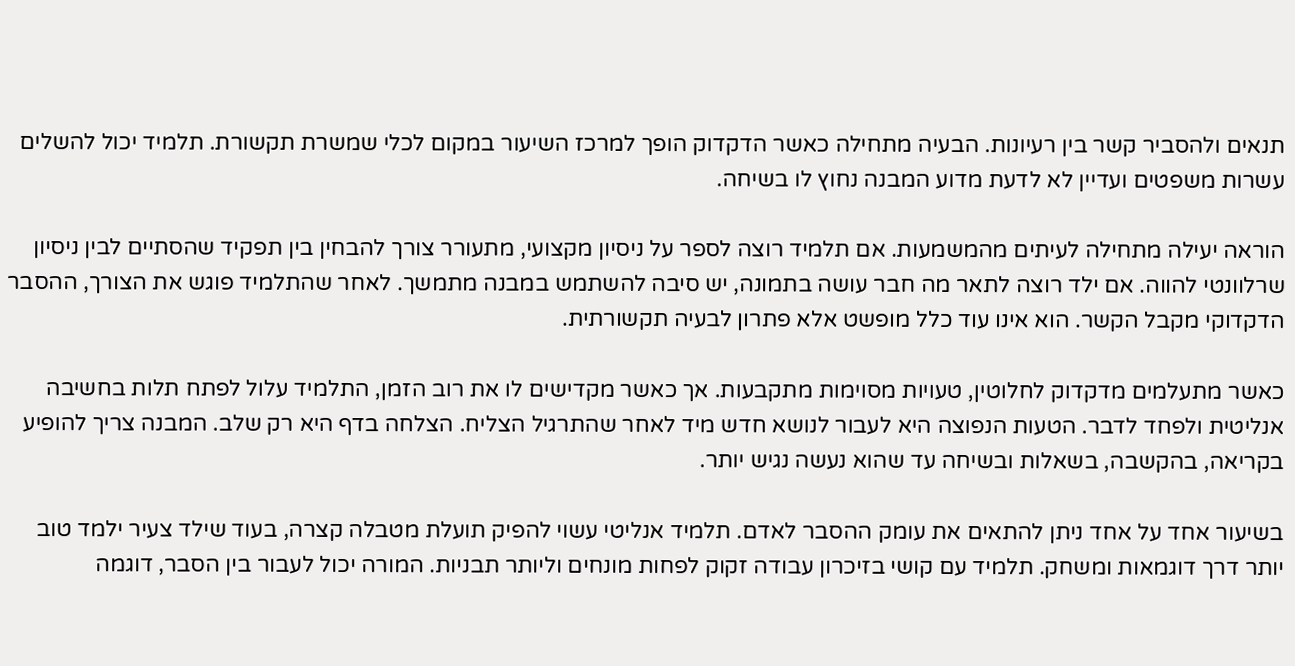תנאים ולהסביר קשר בין רעיונות. הבעיה מתחילה כאשר הדקדוק הופך למרכז השיעור במקום לכלי שמשרת תקשורת. תלמיד יכול להשלים עשרות משפטים ועדיין לא לדעת מדוע המבנה נחוץ לו בשיחה.

הוראה יעילה מתחילה לעיתים מהמשמעות. אם תלמיד רוצה לספר על ניסיון מקצועי, מתעורר צורך להבחין בין תפקיד שהסתיים לבין ניסיון שרלוונטי להווה. אם ילד רוצה לתאר מה חבר עושה בתמונה, יש סיבה להשתמש במבנה מתמשך. לאחר שהתלמיד פוגש את הצורך, ההסבר הדקדוקי מקבל הקשר. הוא אינו עוד כלל מופשט אלא פתרון לבעיה תקשורתית.

כאשר מתעלמים מדקדוק לחלוטין, טעויות מסוימות מתקבעות. אך כאשר מקדישים לו את רוב הזמן, התלמיד עלול לפתח תלות בחשיבה אנליטית ולפחד לדבר. הטעות הנפוצה היא לעבור לנושא חדש מיד לאחר שהתרגיל הצליח. הצלחה בדף היא רק שלב. המבנה צריך להופיע בקריאה, בהקשבה, בשאלות ובשיחה עד שהוא נעשה נגיש יותר.

בשיעור אחד על אחד ניתן להתאים את עומק ההסבר לאדם. תלמיד אנליטי עשוי להפיק תועלת מטבלה קצרה, בעוד שילד צעיר ילמד טוב יותר דרך דוגמאות ומשחק. תלמיד עם קושי בזיכרון עבודה זקוק לפחות מונחים וליותר תבניות. המורה יכול לעבור בין הסבר, דוגמה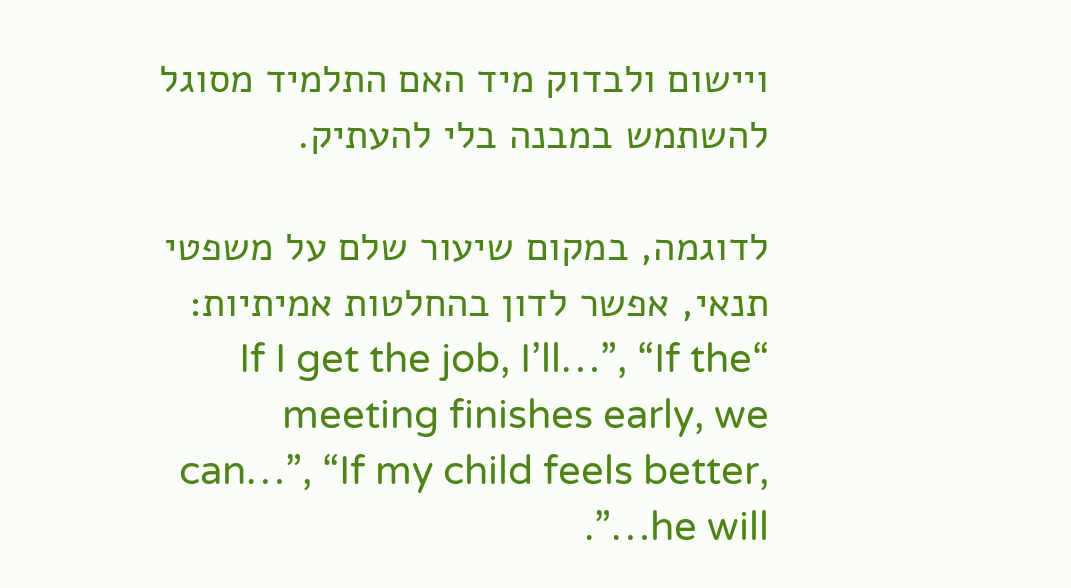ויישום ולבדוק מיד האם התלמיד מסוגל להשתמש במבנה בלי להעתיק.

לדוגמה, במקום שיעור שלם על משפטי תנאי, אפשר לדון בהחלטות אמיתיות: “If I get the job, I’ll…”, “If the meeting finishes early, we can…”, “If my child feels better, he will…”.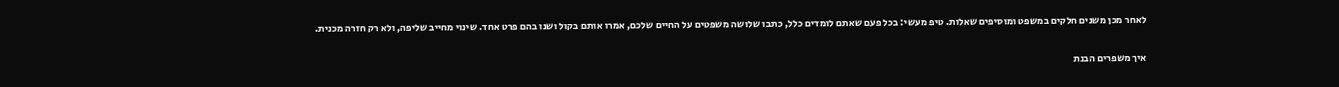לאחר מכן משנים חלקים במשפט ומוסיפים שאלות. טיפ מעשי: בכל פעם שאתם לומדים כלל, כתבו שלושה משפטים על החיים שלכם, אמרו אותם בקול ושנו בהם פרט אחד. שינוי מחייב שליפה, ולא רק חזרה מכנית.

איך משפרים הבנת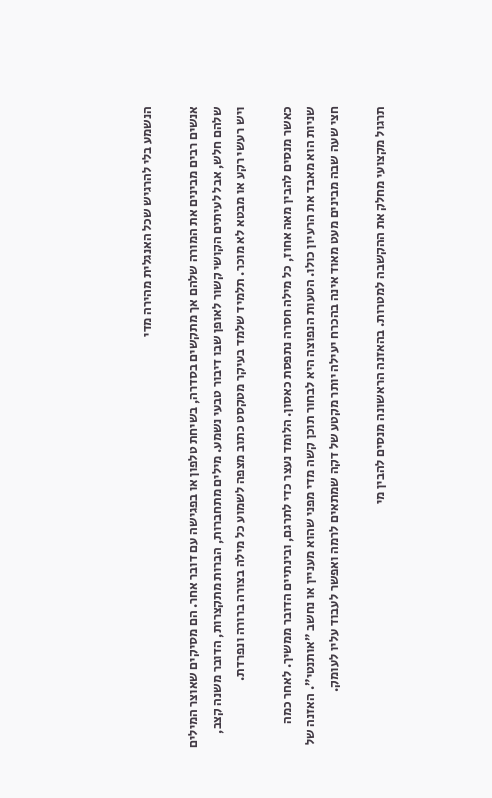הנשמע בלי להרגיש שכל האנגלית מהירה מדי

אנשים רבים מבינים את המורה שלהם אך מתקשים בסדרה, בשיחת טלפון או בפגישה עם דובר אחר. הם מסיקים שאוצר המילים שלהם חלש, אבל לעיתים הקושי קשור לאופן שבו דיבור טבעי נשמע. מילים מתחברות, הברות מתקצרות, הדובר משנה קצב, ויש רעשי רקע או מבטא לא מוכר. תלמיד שלמד בעיקר מטקסט כתוב מצפה לשמוע כל מילה בצורה ברורה ונפרדת.

כאשר מנסים להבין מאה אחוז, כל מילה חסרה נתפסת כאסון. הלומד נעצר כדי לתרגם, ובינתיים הדובר ממשיך. לאחר כמה שניות הוא מאבד את הרעיון כולו. הטעות הנפוצה היא לבחור תוכן קשה מדי מפני שהוא מעניין או נחשב ״אותנטי״. האזנה של חצי שעה שבה מבינים מעט מאוד אינה בהכרח יעילה יותר מקטע של דקה שמתאים לרמה ואפשר לעבוד עליו לעומק.

תרגול מקצועי מחלק את ההקשבה למטרות. בהאזנה הראשונה מנסים להבין מי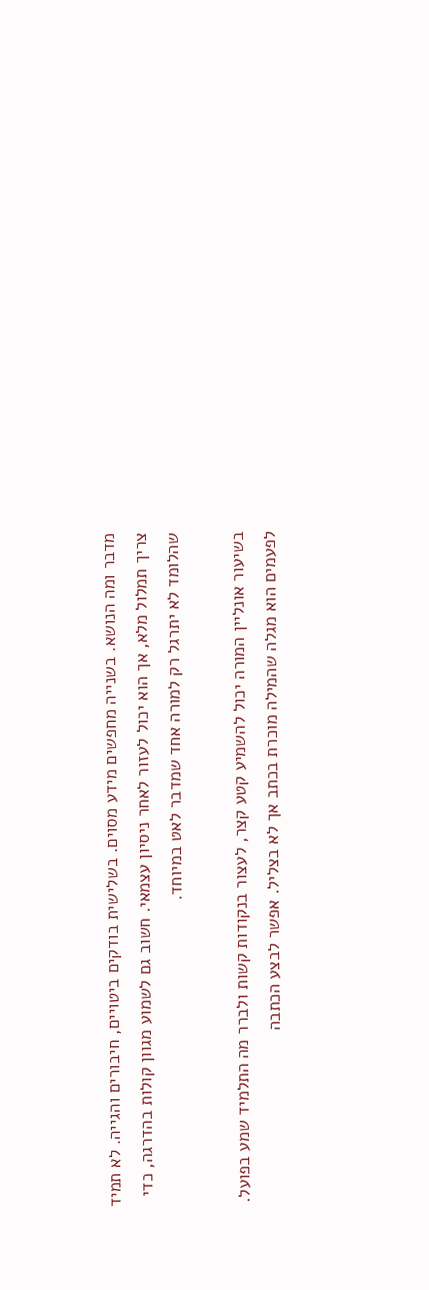מדבר ומה הנושא. בשנייה מחפשים מידע מסוים. בשלישית בודקים ביטויים, חיבורים והגייה. לא תמיד צריך תמלול מלא, אך הוא יכול לעזור לאחר ניסיון עצמאי. חשוב גם לשמוע מגוון קולות בהדרגה, כדי שהלומד לא יתרגל רק למורה אחד שמדבר לאט במיוחד.

בשיעור אונליין המורה יכול להשמיע קטע קצר, לעצור בנקודות קשות ולברר מה התלמיד שמע בפועל. לפעמים הוא מגלה שהמילה מוכרת בכתב אך לא בצליל. אפשר לבצע הכתבה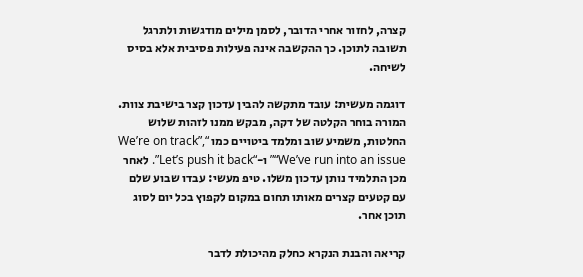קצרה, לחזור אחרי הדובר, לסמן מילים מודגשות ולתרגל תשובה לתוכן. כך ההקשבה אינה פעילות פסיבית אלא בסיס לשיחה.

דוגמה מעשית: עובד מתקשה להבין עדכון קצר בישיבת צוות. המורה בוחר הקלטה של דקה, מבקש ממנו לזהות שלוש החלטות, משמיע שוב ומלמד ביטויים כמו “We’re on track”, “We’ve run into an issue” ו-“Let’s push it back”. לאחר מכן התלמיד נותן עדכון משלו. טיפ מעשי: עבדו שבוע שלם עם קטעים קצרים מאותו תחום במקום לקפוץ בכל יום לסוג תוכן אחר.

קריאה והבנת הנקרא כחלק מהיכולת לדבר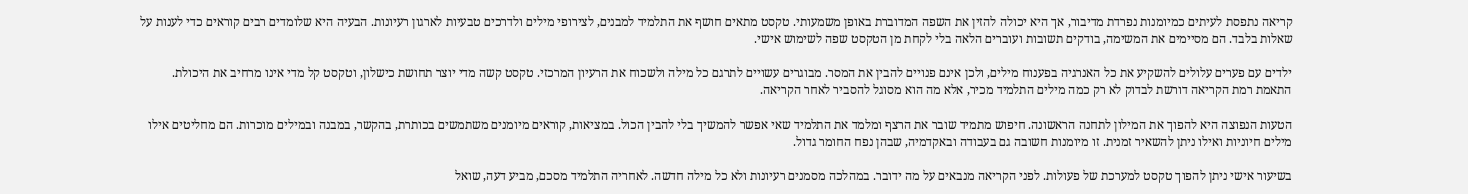קריאה נתפסת לעיתים כמיומנות נפרדת מדיבור, אך היא יכולה להזין את השפה המדוברת באופן משמעותי. טקסט מתאים חושף את התלמיד למבנים, לצירופי מילים ולדרכים טבעיות לארגון רעיונות. הבעיה היא שלומדים רבים קוראים כדי לענות על שאלות בלבד. הם מסיימים את המשימה, בודקים תשובות ועוברים הלאה בלי לקחת מן הטקסט שפה לשימוש אישי.

ילדים עם פערים עלולים להשקיע את כל האנרגיה בפענוח מילים, ולכן אינם פנויים להבין את המסר. מבוגרים עשויים לתרגם כל מילה ולשכוח את הרעיון המרכזי. טקסט קשה מדי יוצר תחושת כישלון, וטקסט קל מדי אינו מרחיב את היכולת. התאמת רמת הקריאה דורשת לבדוק לא רק כמה מילים התלמיד מכיר, אלא מה הוא מסוגל להסביר לאחר הקריאה.

הטעות הנפוצה היא להפוך את המילון לתחנה הראשונה. חיפוש מתמיד שובר את הרצף ומלמד את התלמיד שאי אפשר להמשיך בלי להבין הכול. במציאות, קוראים מיומנים משתמשים בכותרת, בהקשר, במבנה ובמילים מוכרות. הם מחליטים אילו מילים חיוניות ואילו ניתן להשאיר זמנית. זו מיומנות חשובה גם בעבודה ובאקדמיה, שבהן נפח החומר גדול.

בשיעור אישי ניתן להפוך טקסט למערכת של פעולות. לפני הקריאה מנבאים על מה ידובר. במהלכה מסמנים רעיונות ולא כל מילה חדשה. לאחריה התלמיד מסכם, מביע דעה, שואל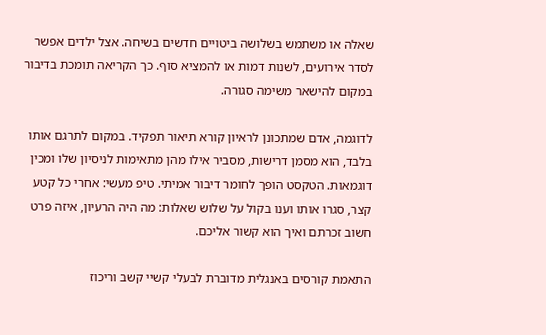שאלה או משתמש בשלושה ביטויים חדשים בשיחה. אצל ילדים אפשר לסדר אירועים, לשנות דמות או להמציא סוף. כך הקריאה תומכת בדיבור במקום להישאר משימה סגורה.

לדוגמה, אדם שמתכונן לראיון קורא תיאור תפקיד. במקום לתרגם אותו בלבד, הוא מסמן דרישות, מסביר אילו מהן מתאימות לניסיון שלו ומכין דוגמאות. הטקסט הופך לחומר דיבור אמיתי. טיפ מעשי: אחרי כל קטע קצר, סגרו אותו וענו בקול על שלוש שאלות: מה היה הרעיון, איזה פרט חשוב זכרתם ואיך הוא קשור אליכם.

התאמת קורסים באנגלית מדוברת לבעלי קשיי קשב וריכוז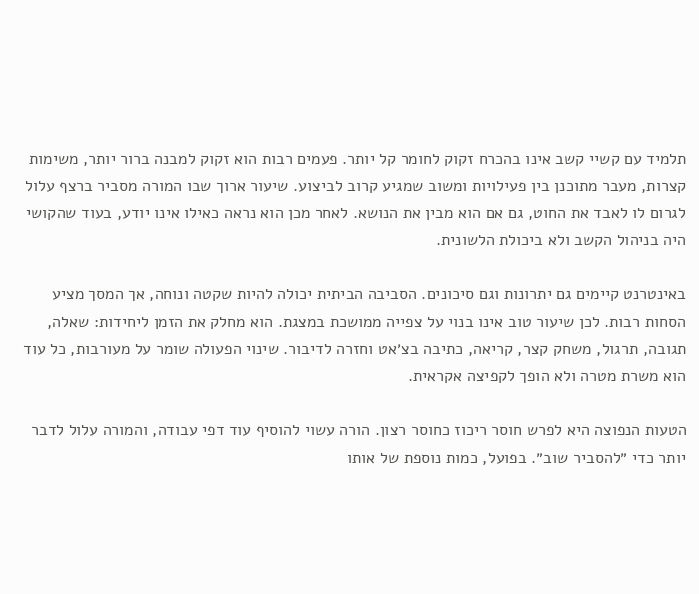תלמיד עם קשיי קשב אינו בהכרח זקוק לחומר קל יותר. פעמים רבות הוא זקוק למבנה ברור יותר, משימות קצרות, מעבר מתוכנן בין פעילויות ומשוב שמגיע קרוב לביצוע. שיעור ארוך שבו המורה מסביר ברצף עלול לגרום לו לאבד את החוט, גם אם הוא מבין את הנושא. לאחר מכן הוא נראה כאילו אינו יודע, בעוד שהקושי היה בניהול הקשב ולא ביכולת הלשונית.

באינטרנט קיימים גם יתרונות וגם סיכונים. הסביבה הביתית יכולה להיות שקטה ונוחה, אך המסך מציע הסחות רבות. לכן שיעור טוב אינו בנוי על צפייה ממושכת במצגת. הוא מחלק את הזמן ליחידות: שאלה, תגובה, תרגול, משחק קצר, קריאה, כתיבה בצ׳אט וחזרה לדיבור. שינוי הפעולה שומר על מעורבות, כל עוד הוא משרת מטרה ולא הופך לקפיצה אקראית.

הטעות הנפוצה היא לפרש חוסר ריכוז כחוסר רצון. הורה עשוי להוסיף עוד דפי עבודה, והמורה עלול לדבר יותר כדי ״להסביר שוב״. בפועל, כמות נוספת של אותו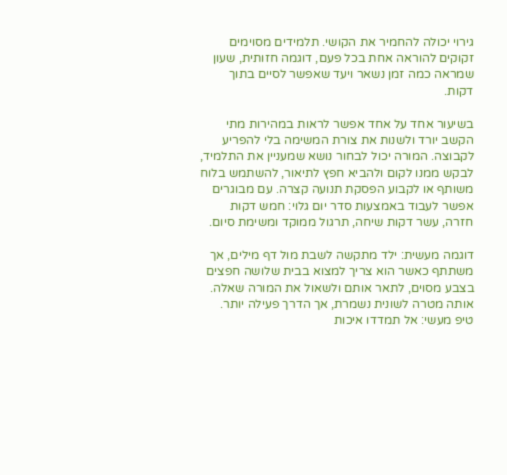גירוי יכולה להחמיר את הקושי. תלמידים מסוימים זקוקים להוראה אחת בכל פעם, דוגמה חזותית, שעון שמראה כמה זמן נשאר ויעד שאפשר לסיים בתוך דקות.

בשיעור אחד על אחד אפשר לראות במהירות מתי הקשב יורד ולשנות את צורת המשימה בלי להפריע לקבוצה. המורה יכול לבחור נושא שמעניין את התלמיד, לבקש ממנו לקום ולהביא חפץ לתיאור, להשתמש בלוח משותף או לקבוע הפסקת תנועה קצרה. עם מבוגרים אפשר לעבוד באמצעות סדר יום גלוי: חמש דקות חזרה, עשר דקות שיחה, תרגול ממוקד ומשימת סיום.

דוגמה מעשית: ילד מתקשה לשבת מול דף מילים, אך משתתף כאשר הוא צריך למצוא בבית שלושה חפצים בצבע מסוים, לתאר אותם ולשאול את המורה שאלה. אותה מטרה לשונית נשמרת, אך הדרך פעילה יותר. טיפ מעשי: אל תמדדו איכות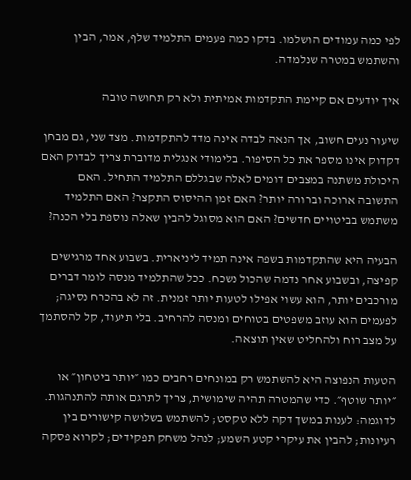לפי כמה עמודים הושלמו. בדקו כמה פעמים התלמיד שלף, אמר, הבין והשתמש במטרה שנלמדה.

איך יודעים אם קיימת התקדמות אמיתית ולא רק תחושה טובה

שיעור נעים חשוב, אך הנאה לבדה אינה מדד להתקדמות. מצד שני, גם מבחן דקדוק אינו מספר את כל הסיפור. בלימודי אנגלית מדוברת צריך לבדוק האם היכולת משתנה במצבים דומים לאלה שבגללם התלמיד התחיל. האם התשובה ארוכה וברורה יותר? האם זמן ההיסוס התקצר? האם התלמיד משתמש בביטויים חדשים? האם הוא מסוגל להבין שאלה נוספת בלי הכנה?

הבעיה היא שהתקדמות בשפה אינה תמיד ליניארית. בשבוע אחד מרגישים קפיצה, ובשבוע אחר נדמה שהכול נשכח. ככל שהתלמיד מנסה לומר דברים מורכבים יותר, הוא עשוי אפילו לטעות יותר זמנית. זה לא בהכרח נסיגה; לפעמים הוא עוזב משפטים בטוחים ומנסה להרחיב. בלי תיעוד, קל להסתמך על מצב רוח ולהחליט שאין תוצאה.

הטעות הנפוצה היא להשתמש רק במונחים רחבים כמו ״יותר ביטחון״ או ״יותר שוטף״. כדי שהמטרה תהיה שימושית, צריך לתרגם אותה להתנהגות. לדוגמה: לענות במשך דקה ללא טקסט; להשתמש בשלושה קישורים בין רעיונות; להבין את עיקרי קטע השמע; לנהל משחק תפקידים; לקרוא פסקה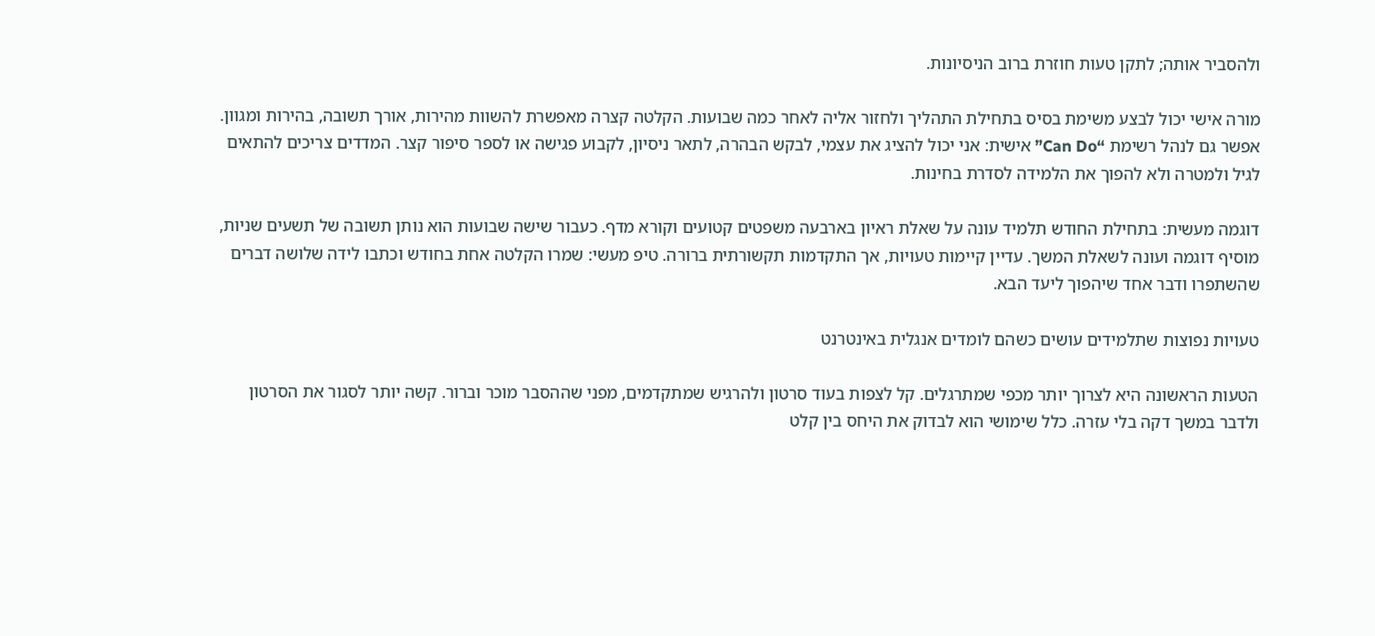ולהסביר אותה; לתקן טעות חוזרת ברוב הניסיונות.

מורה אישי יכול לבצע משימת בסיס בתחילת התהליך ולחזור אליה לאחר כמה שבועות. הקלטה קצרה מאפשרת להשוות מהירות, אורך תשובה, בהירות ומגוון. אפשר גם לנהל רשימת “Can Do” אישית: אני יכול להציג את עצמי, לבקש הבהרה, לתאר ניסיון, לקבוע פגישה או לספר סיפור קצר. המדדים צריכים להתאים לגיל ולמטרה ולא להפוך את הלמידה לסדרת בחינות.

דוגמה מעשית: בתחילת החודש תלמיד עונה על שאלת ראיון בארבעה משפטים קטועים וקורא מדף. כעבור שישה שבועות הוא נותן תשובה של תשעים שניות, מוסיף דוגמה ועונה לשאלת המשך. עדיין קיימות טעויות, אך התקדמות תקשורתית ברורה. טיפ מעשי: שמרו הקלטה אחת בחודש וכתבו לידה שלושה דברים שהשתפרו ודבר אחד שיהפוך ליעד הבא.

טעויות נפוצות שתלמידים עושים כשהם לומדים אנגלית באינטרנט

הטעות הראשונה היא לצרוך יותר מכפי שמתרגלים. קל לצפות בעוד סרטון ולהרגיש שמתקדמים, מפני שההסבר מוכר וברור. קשה יותר לסגור את הסרטון ולדבר במשך דקה בלי עזרה. כלל שימושי הוא לבדוק את היחס בין קלט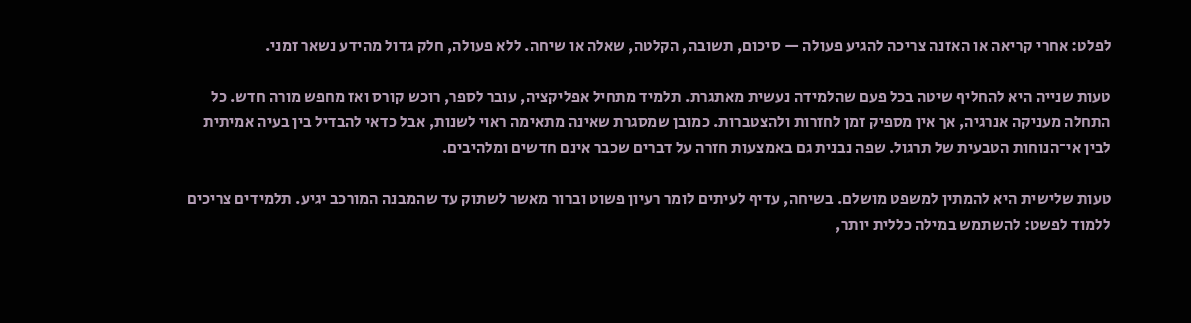לפלט: אחרי קריאה או האזנה צריכה להגיע פעולה — סיכום, תשובה, הקלטה, שאלה או שיחה. ללא פעולה, חלק גדול מהידע נשאר זמני.

טעות שנייה היא להחליף שיטה בכל פעם שהלמידה נעשית מאתגרת. תלמיד מתחיל אפליקציה, עובר לספר, רוכש קורס ואז מחפש מורה חדש. כל התחלה מעניקה אנרגיה, אך אין מספיק זמן לחזרות ולהצטברות. כמובן שמסגרת שאינה מתאימה ראוי לשנות, אבל כדאי להבדיל בין בעיה אמיתית לבין אי־הנוחות הטבעית של תרגול. שפה נבנית גם באמצעות חזרה על דברים שכבר אינם חדשים ומלהיבים.

טעות שלישית היא להמתין למשפט מושלם. בשיחה, עדיף לעיתים לומר רעיון פשוט וברור מאשר לשתוק עד שהמבנה המורכב יגיע. תלמידים צריכים ללמוד לפשט: להשתמש במילה כללית יותר,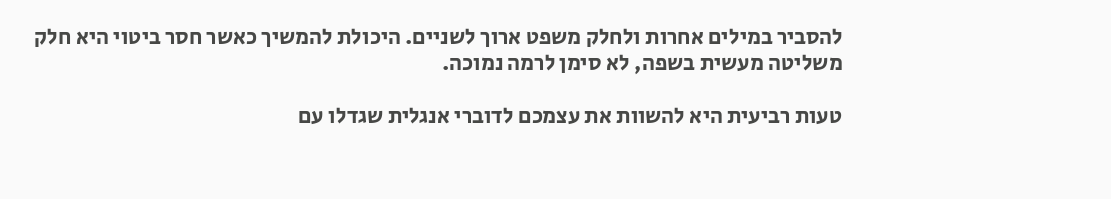להסביר במילים אחרות ולחלק משפט ארוך לשניים. היכולת להמשיך כאשר חסר ביטוי היא חלק משליטה מעשית בשפה, לא סימן לרמה נמוכה.

טעות רביעית היא להשוות את עצמכם לדוברי אנגלית שגדלו עם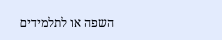השפה או לתלמידים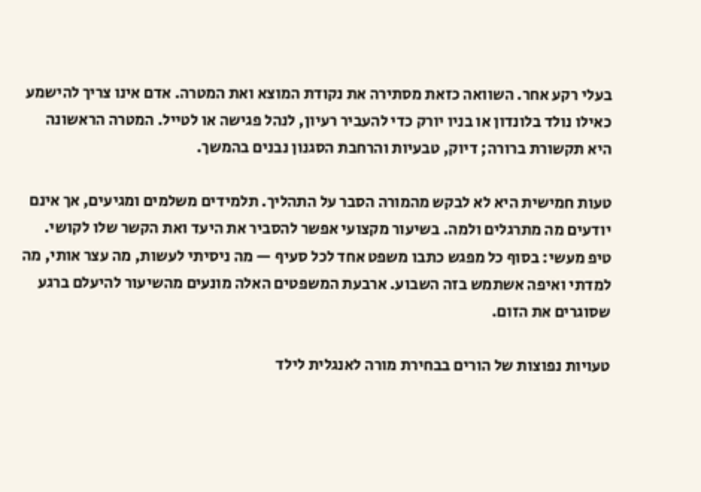בעלי רקע אחר. השוואה כזאת מסתירה את נקודת המוצא ואת המטרה. אדם אינו צריך להישמע כאילו נולד בלונדון או בניו יורק כדי להעביר רעיון, לנהל פגישה או לטייל. המטרה הראשונה היא תקשורת ברורה; דיוק, טבעיות והרחבת הסגנון נבנים בהמשך.

טעות חמישית היא לא לבקש מהמורה הסבר על התהליך. תלמידים משלמים ומגיעים, אך אינם יודעים מה מתרגלים ולמה. בשיעור מקצועי אפשר להסביר את היעד ואת הקשר שלו לקושי. טיפ מעשי: בסוף כל מפגש כתבו משפט אחד לכל סעיף — מה ניסיתי לעשות, מה עצר אותי, מה למדתי ואיפה אשתמש בזה השבוע. ארבעת המשפטים האלה מונעים מהשיעור להיעלם ברגע שסוגרים את הזום.

טעויות נפוצות של הורים בבחירת מורה לאנגלית לילד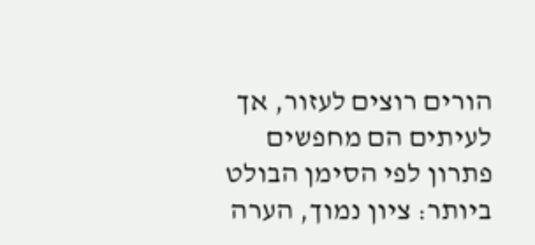הורים רוצים לעזור, אך לעיתים הם מחפשים פתרון לפי הסימן הבולט ביותר: ציון נמוך, הערה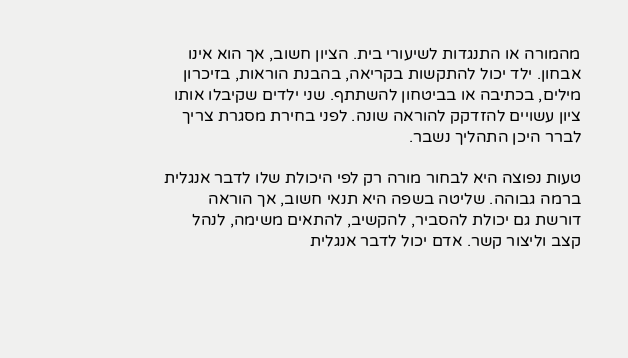מהמורה או התנגדות לשיעורי בית. הציון חשוב, אך הוא אינו אבחון. ילד יכול להתקשות בקריאה, בהבנת הוראות, בזיכרון מילים, בכתיבה או בביטחון להשתתף. שני ילדים שקיבלו אותו ציון עשויים להזדקק להוראה שונה. לפני בחירת מסגרת צריך לברר היכן התהליך נשבר.

טעות נפוצה היא לבחור מורה רק לפי היכולת שלו לדבר אנגלית ברמה גבוהה. שליטה בשפה היא תנאי חשוב, אך הוראה דורשת גם יכולת להסביר, להקשיב, להתאים משימה, לנהל קצב וליצור קשר. אדם יכול לדבר אנגלית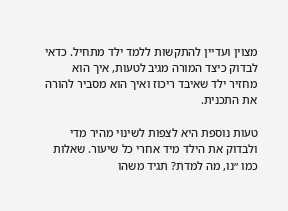מצוין ועדיין להתקשות ללמד ילד מתחיל. כדאי לבדוק כיצד המורה מגיב לטעות, איך הוא מחזיר ילד שאיבד ריכוז ואיך הוא מסביר להורה את התכנית.

טעות נוספת היא לצפות לשינוי מהיר מדי ולבדוק את הילד מיד אחרי כל שיעור. שאלות כמו ״נו, מה למדת? תגיד משהו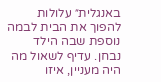באנגלית״ עלולות להפוך את הבית לבמה נוספת שבה הילד נבחן. עדיף לשאול מה היה מעניין, איזו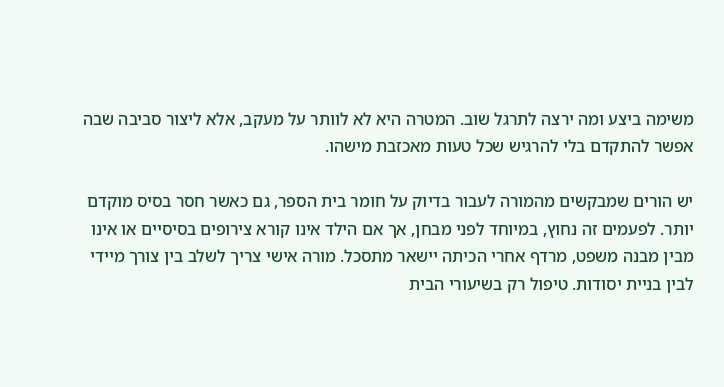משימה ביצע ומה ירצה לתרגל שוב. המטרה היא לא לוותר על מעקב, אלא ליצור סביבה שבה אפשר להתקדם בלי להרגיש שכל טעות מאכזבת מישהו.

יש הורים שמבקשים מהמורה לעבור בדיוק על חומר בית הספר, גם כאשר חסר בסיס מוקדם יותר. לפעמים זה נחוץ, במיוחד לפני מבחן, אך אם הילד אינו קורא צירופים בסיסיים או אינו מבין מבנה משפט, מרדף אחרי הכיתה יישאר מתסכל. מורה אישי צריך לשלב בין צורך מיידי לבין בניית יסודות. טיפול רק בשיעורי הבית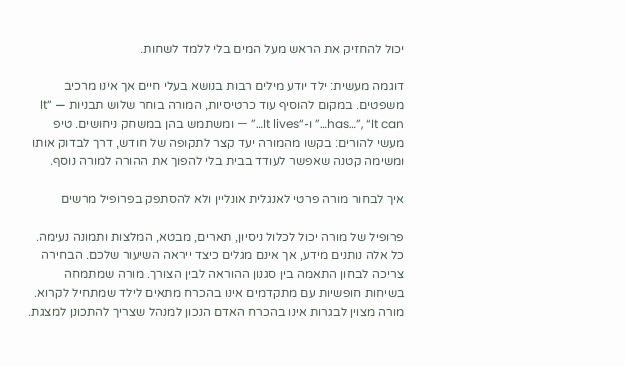יכול להחזיק את הראש מעל המים בלי ללמד לשחות.

דוגמה מעשית: ילד יודע מילים רבות בנושא בעלי חיים אך אינו מרכיב משפטים. במקום להוסיף עוד כרטיסיות, המורה בוחר שלוש תבניות — “It has…”, “It can…” ו-“It lives…” — ומשתמש בהן במשחק ניחושים. טיפ מעשי להורים: בקשו מהמורה יעד קצר לתקופה של חודש, דרך לבדוק אותו ומשימה קטנה שאפשר לעודד בבית בלי להפוך את ההורה למורה נוסף.

איך לבחור מורה פרטי לאנגלית אונליין ולא להסתפק בפרופיל מרשים

פרופיל של מורה יכול לכלול ניסיון, תארים, מבטא, המלצות ותמונה נעימה. כל אלה נותנים מידע, אך אינם מגלים כיצד ייראה השיעור שלכם. הבחירה צריכה לבחון התאמה בין סגנון ההוראה לבין הצורך. מורה שמתמחה בשיחות חופשיות עם מתקדמים אינו בהכרח מתאים לילד שמתחיל לקרוא. מורה מצוין לבגרות אינו בהכרח האדם הנכון למנהל שצריך להתכונן למצגת.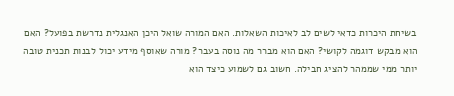בשיחת היכרות כדאי לשים לב לאיכות השאלות. האם המורה שואל היכן האנגלית נדרשת בפועל? האם הוא מבקש דוגמה לקושי? האם הוא מברר מה נוסה בעבר? מורה שאוסף מידע יכול לבנות תכנית טובה יותר ממי שממהר להציג חבילה. חשוב גם לשמוע כיצד הוא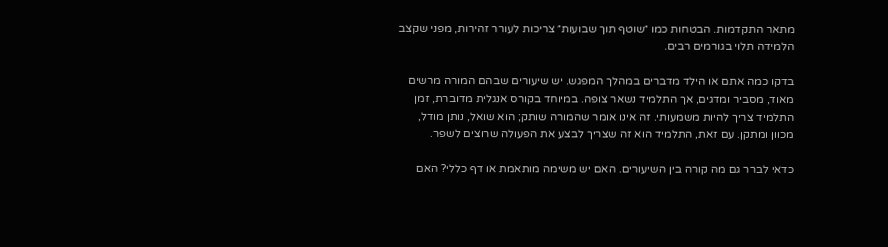מתאר התקדמות. הבטחות כמו ״שוטף תוך שבועות״ צריכות לעורר זהירות, מפני שקצב הלמידה תלוי בגורמים רבים.

בדקו כמה אתם או הילד מדברים במהלך המפגש. יש שיעורים שבהם המורה מרשים מאוד, מסביר ומדגים, אך התלמיד נשאר צופה. במיוחד בקורס אנגלית מדוברת, זמן התלמיד צריך להיות משמעותי. זה אינו אומר שהמורה שותק; הוא שואל, נותן מודל, מכוון ומתקן. עם זאת, התלמיד הוא זה שצריך לבצע את הפעולה שרוצים לשפר.

כדאי לברר גם מה קורה בין השיעורים. האם יש משימה מותאמת או דף כללי? האם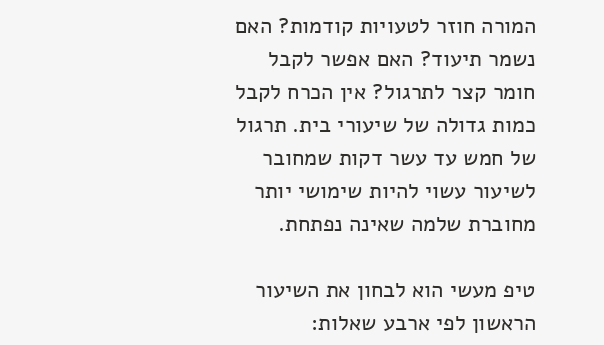המורה חוזר לטעויות קודמות? האם נשמר תיעוד? האם אפשר לקבל חומר קצר לתרגול? אין הכרח לקבל כמות גדולה של שיעורי בית. תרגול של חמש עד עשר דקות שמחובר לשיעור עשוי להיות שימושי יותר מחוברת שלמה שאינה נפתחת.

טיפ מעשי הוא לבחון את השיעור הראשון לפי ארבע שאלות: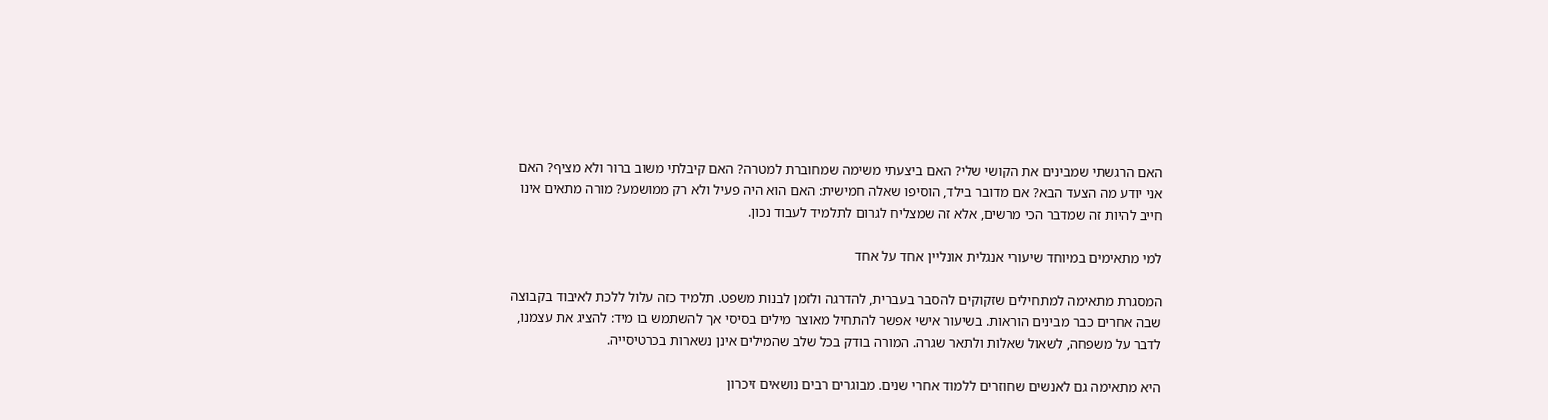האם הרגשתי שמבינים את הקושי שלי? האם ביצעתי משימה שמחוברת למטרה? האם קיבלתי משוב ברור ולא מציף? האם אני יודע מה הצעד הבא? אם מדובר בילד, הוסיפו שאלה חמישית: האם הוא היה פעיל ולא רק ממושמע? מורה מתאים אינו חייב להיות זה שמדבר הכי מרשים, אלא זה שמצליח לגרום לתלמיד לעבוד נכון.

למי מתאימים במיוחד שיעורי אנגלית אונליין אחד על אחד

המסגרת מתאימה למתחילים שזקוקים להסבר בעברית, להדרגה ולזמן לבנות משפט. תלמיד כזה עלול ללכת לאיבוד בקבוצה שבה אחרים כבר מבינים הוראות. בשיעור אישי אפשר להתחיל מאוצר מילים בסיסי אך להשתמש בו מיד: להציג את עצמנו, לדבר על משפחה, לשאול שאלות ולתאר שגרה. המורה בודק בכל שלב שהמילים אינן נשארות בכרטיסייה.

היא מתאימה גם לאנשים שחוזרים ללמוד אחרי שנים. מבוגרים רבים נושאים זיכרון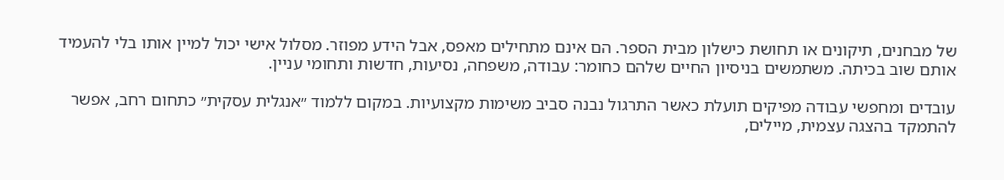של מבחנים, תיקונים או תחושת כישלון מבית הספר. הם אינם מתחילים מאפס, אבל הידע מפוזר. מסלול אישי יכול למיין אותו בלי להעמיד אותם שוב בכיתה. משתמשים בניסיון החיים שלהם כחומר: עבודה, משפחה, נסיעות, חדשות ותחומי עניין.

עובדים ומחפשי עבודה מפיקים תועלת כאשר התרגול נבנה סביב משימות מקצועיות. במקום ללמוד ״אנגלית עסקית״ כתחום רחב, אפשר להתמקד בהצגה עצמית, מיילים,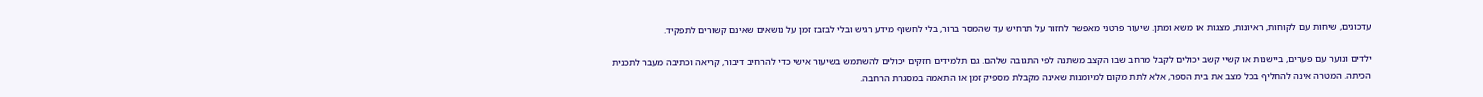עדכונים, שיחות עם לקוחות, ראיונות, מצגות או משא ומתן. שיעור פרטני מאפשר לחזור על תרחיש עד שהמסר ברור, בלי לחשוף מידע רגיש ובלי לבזבז זמן על נושאים שאינם קשורים לתפקיד.

ילדים ונוער עם פערים, ביישנות או קשיי קשב יכולים לקבל מרחב שבו הקצב משתנה לפי התגובה שלהם. גם תלמידים חזקים יכולים להשתמש בשיעור אישי כדי להרחיב דיבור, קריאה וכתיבה מעבר לתכנית הכיתה. המטרה אינה להחליף בכל מצב את בית הספר, אלא לתת מקום למיומנות שאינה מקבלת מספיק זמן או התאמה במסגרת הרחבה.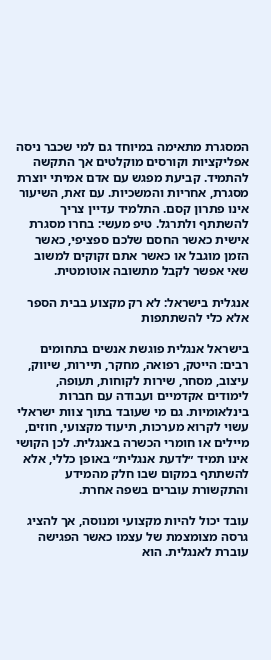המסגרת מתאימה במיוחד גם למי שכבר ניסה אפליקציות וקורסים מוקלטים אך התקשה להתמיד. קביעת מפגש עם אדם אמיתי יוצרת מסגרת, אחריות והמשכיות. עם זאת, השיעור אינו פתרון קסם. התלמיד עדיין צריך להשתתף ולתרגל. טיפ מעשי: בחרו מסגרת אישית כאשר החסם שלכם ספציפי, כאשר הזמן מוגבל או כאשר אתם זקוקים למשוב שאי אפשר לקבל מתשובה אוטומטית.

אנגלית בישראל: לא רק מקצוע בבית הספר אלא כלי להשתתפות

בישראל אנגלית פוגשת אנשים בתחומים רבים: הייטק, רפואה, מחקר, תיירות, שיווק, עיצוב, מסחר, שירות לקוחות, תעופה, לימודים אקדמיים ועבודה עם חברות בינלאומיות. גם מי שעובד בתוך צוות ישראלי עשוי לקרוא מערכות, תיעוד מקצועי, חוזים, מיילים או חומרי הכשרה באנגלית. לכן הקושי אינו תמיד ״לדעת אנגלית״ באופן כללי, אלא להשתתף במקום שבו חלק מהמידע והתקשורת עוברים בשפה אחרת.

עובד יכול להיות מקצועי ומנוסה, אך להציג גרסה מצומצמת של עצמו כאשר הפגישה עוברת לאנגלית. הוא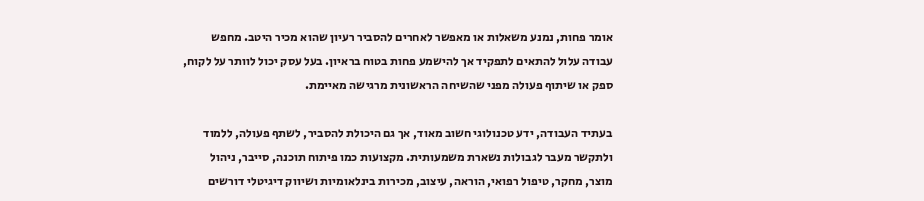אומר פחות, נמנע משאלות או מאפשר לאחרים להסביר רעיון שהוא מכיר היטב. מחפש עבודה עלול להתאים לתפקיד אך להישמע פחות בטוח בראיון. בעל עסק יכול לוותר על לקוח, ספק או שיתוף פעולה מפני שהשיחה הראשונית מרגישה מאיימת.

בעתיד העבודה, ידע טכנולוגי חשוב מאוד, אך גם היכולת להסביר, לשתף פעולה, ללמוד ולתקשר מעבר לגבולות נשארת משמעותית. מקצועות כמו פיתוח תוכנה, סייבר, ניהול מוצר, מחקר, טיפול רפואי, הוראה, עיצוב, מכירות בינלאומיות ושיווק דיגיטלי דורשים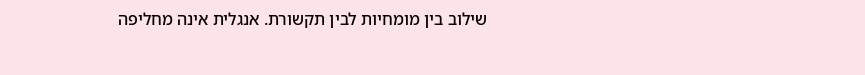שילוב בין מומחיות לבין תקשורת. אנגלית אינה מחליפה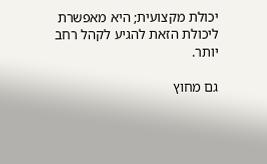יכולת מקצועית; היא מאפשרת ליכולת הזאת להגיע לקהל רחב יותר.

גם מחוץ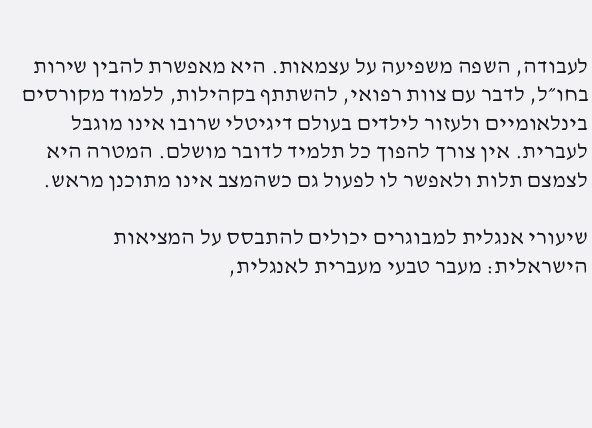לעבודה, השפה משפיעה על עצמאות. היא מאפשרת להבין שירות בחו״ל, לדבר עם צוות רפואי, להשתתף בקהילות, ללמוד מקורסים בינלאומיים ולעזור לילדים בעולם דיגיטלי שרובו אינו מוגבל לעברית. אין צורך להפוך כל תלמיד לדובר מושלם. המטרה היא לצמצם תלות ולאפשר לו לפעול גם כשהמצב אינו מתוכנן מראש.

שיעורי אנגלית למבוגרים יכולים להתבסס על המציאות הישראלית: מעבר טבעי מעברית לאנגלית,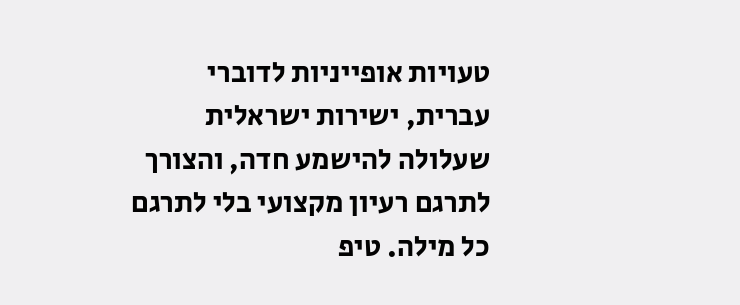טעויות אופייניות לדוברי עברית, ישירות ישראלית שעלולה להישמע חדה, והצורך לתרגם רעיון מקצועי בלי לתרגם כל מילה. טיפ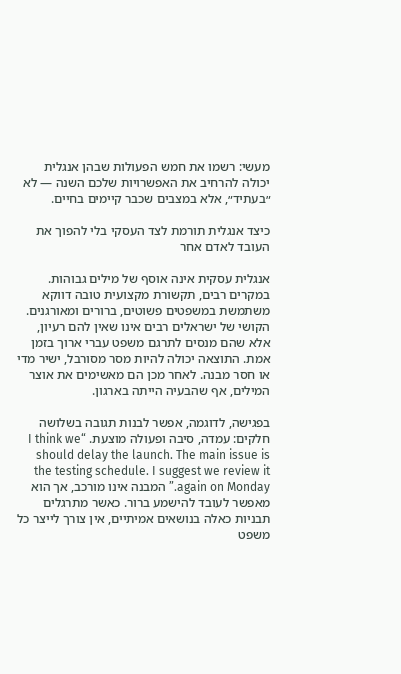מעשי: רשמו את חמש הפעולות שבהן אנגלית יכולה להרחיב את האפשרויות שלכם השנה — לא ״בעתיד״, אלא במצבים שכבר קיימים בחיים.

כיצד אנגלית תורמת לצד העסקי בלי להפוך את העובד לאדם אחר

אנגלית עסקית אינה אוסף של מילים גבוהות. במקרים רבים, תקשורת מקצועית טובה דווקא משתמשת במשפטים פשוטים, ברורים ומאורגנים. הקושי של ישראלים רבים אינו שאין להם רעיון, אלא שהם מנסים לתרגם משפט עברי ארוך בזמן אמת. התוצאה יכולה להיות מסר מסורבל, ישיר מדי או חסר מבנה. לאחר מכן הם מאשימים את אוצר המילים, אף שהבעיה הייתה בארגון.

בפגישה, לדוגמה, אפשר לבנות תגובה בשלושה חלקים: עמדה, סיבה ופעולה מוצעת. “I think we should delay the launch. The main issue is the testing schedule. I suggest we review it again on Monday.” המבנה אינו מורכב, אך הוא מאפשר לעובד להישמע ברור. כאשר מתרגלים תבניות כאלה בנושאים אמיתיים, אין צורך לייצר כל משפט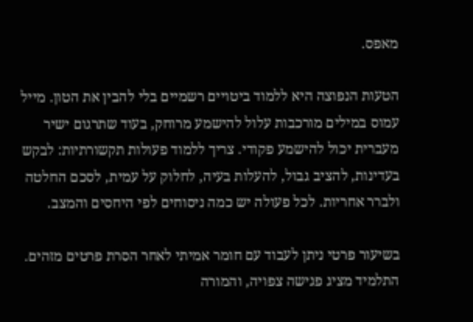מאפס.

הטעות הנפוצה היא ללמוד ביטויים רשמיים בלי להבין את הטון. מייל עמוס במילים מורכבות עלול להישמע מרוחק, בעוד שתרגום ישיר מעברית יכול להישמע פקודי. צריך ללמוד פעולות תקשורתיות: לבקש בעדינות, להציב גבול, להעלות בעיה, לחלוק על עמית, לסכם החלטה ולברר אחריות. לכל פעולה יש כמה ניסוחים לפי היחסים והמצב.

בשיעור פרטי ניתן לעבוד עם חומר אמיתי לאחר הסרת פרטים מזהים. התלמיד מציג פגישה צפויה, והמורה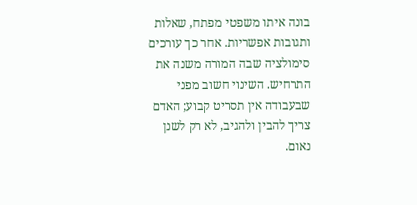בונה איתו משפטי מפתח, שאלות ותגובות אפשריות. אחר כך עורכים סימולציה שבה המורה משנה את התרחיש. השינוי חשוב מפני שבעבודה אין תסריט קבוע; האדם צריך להבין ולהגיב, לא רק לשנן נאום.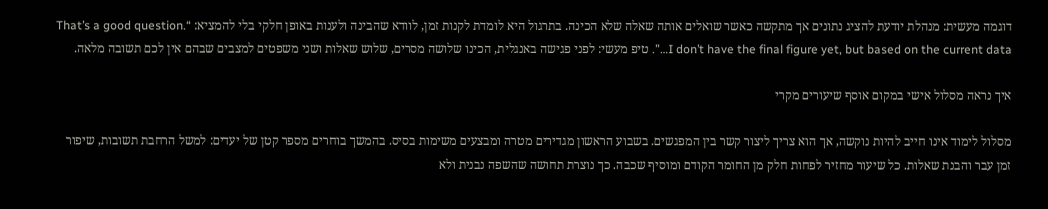דוגמה מעשית: מנהלת יודעת להציג נתונים אך מתקשה כאשר שואלים אותה שאלה שלא הכינה. בתרגול היא לומדת לקנות זמן, לוודא שהבינה ולענות באופן חלקי בלי להמציא: “That’s a good question. I don’t have the final figure yet, but based on the current data…”. טיפ מעשי: לפני פגישה באנגלית, הכינו שלושה מסרים, שלוש שאלות ושני משפטים למצבים שבהם אין לכם תשובה מלאה.

איך נראה מסלול אישי במקום אוסף שיעורים מקרי

מסלול לימוד אינו חייב להיות נוקשה, אך הוא צריך ליצור קשר בין המפגשים. בשבוע הראשון מגדירים מטרה ומבצעים משימות בסיס. בהמשך בוחרים מספר קטן של יעדים: למשל הרחבת תשובות, שיפור זמן עבר והבנת שאלות. כל שיעור מחזיר לפחות חלק מן החומר הקודם ומוסיף שכבה. כך נוצרת תחושה שהשפה נבנית ולא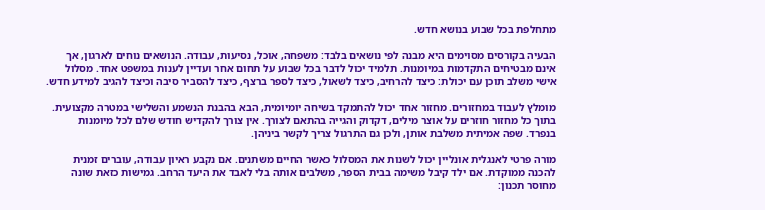מתחלפת בכל שבוע בנושא חדש.

הבעיה בקורסים מסוימים היא מבנה לפי נושאים בלבד: משפחה, אוכל, נסיעות, עבודה. הנושאים נוחים לארגון, אך אינם מבטיחים התקדמות במיומנות. תלמיד יכול לדבר בכל שבוע על תחום אחר ועדיין לענות במשפט אחד. מסלול אישי משלב תוכן עם יכולת: כיצד להרחיב, כיצד לשאול, כיצד לספר ברצף, כיצד להסביר סיבה וכיצד להגיב למידע חדש.

מומלץ לעבוד במחזורים. מחזור אחד יכול להתמקד בשיחה יומיומית, הבא בהבנת הנשמע והשלישי במטרה מקצועית. בתוך כל מחזור חוזרים על אוצר מילים, דקדוק והגייה בהתאם לצורך. אין צורך להקדיש חודש שלם לכל מיומנות בנפרד. שפה אמיתית משלבת אותן, ולכן גם התרגול צריך לקשר ביניהן.

מורה פרטי לאנגלית אונליין יכול לשנות את המסלול כאשר החיים משתנים. אם נקבע ראיון עבודה, עוברים זמנית להכנה ממוקדת. אם ילד קיבל משימה בבית הספר, משלבים אותה בלי לאבד את היעד הרחב. גמישות כזאת שונה מחוסר תכנון: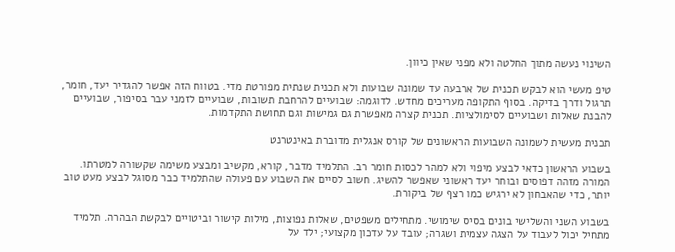השינוי נעשה מתוך החלטה ולא מפני שאין כיוון.

טיפ מעשי הוא לבקש תכנית של ארבעה עד שמונה שבועות ולא תכנית שנתית מפורטת מדי. בטווח הזה אפשר להגדיר יעד, חומר, תרגול ודרך בדיקה. בסוף התקופה מעריכים מחדש. לדוגמה: שבועיים להרחבת תשובות, שבועיים לזמני עבר בסיפור, שבועיים להבנת שאלות ושבועיים לסימולציות. תכנית קצרה מאפשרת גם גמישות וגם תחושת התקדמות.

תכנית מעשית לשמונה השבועות הראשונים של קורס אנגלית מדוברת באינטרנט

בשבוע הראשון כדאי לבצע מיפוי ולא למהר לכסות חומר רב. התלמיד מדבר, קורא, מקשיב ומבצע משימה שקשורה למטרתו. המורה מזהה דפוסים ובוחר יעד ראשוני שאפשר להשיג. חשוב לסיים את השבוע עם פעולה שהתלמיד כבר מסוגל לבצע מעט טוב יותר, כדי שהאבחון לא ירגיש כמו רצף של ביקורת.

בשבוע השני והשלישי בונים בסיס שימושי. מתחילים משפטים, שאלות נפוצות, מילות קישור וביטויים לבקשת הבהרה. תלמיד מתחיל יכול לעבוד על הצגה עצמית ושגרה; עובד על עדכון מקצועי; ילד על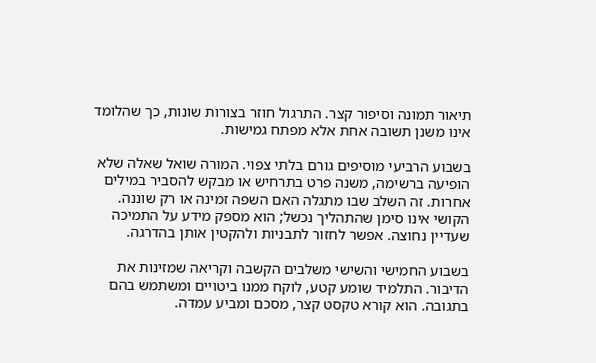תיאור תמונה וסיפור קצר. התרגול חוזר בצורות שונות, כך שהלומד אינו משנן תשובה אחת אלא מפתח גמישות.

בשבוע הרביעי מוסיפים גורם בלתי צפוי. המורה שואל שאלה שלא הופיעה ברשימה, משנה פרט בתרחיש או מבקש להסביר במילים אחרות. זה השלב שבו מתגלה האם השפה זמינה או רק שוננה. הקושי אינו סימן שהתהליך נכשל; הוא מספק מידע על התמיכה שעדיין נחוצה. אפשר לחזור לתבניות ולהקטין אותן בהדרגה.

בשבוע החמישי והשישי משלבים הקשבה וקריאה שמזינות את הדיבור. התלמיד שומע קטע, לוקח ממנו ביטויים ומשתמש בהם בתגובה. הוא קורא טקסט קצר, מסכם ומביע עמדה.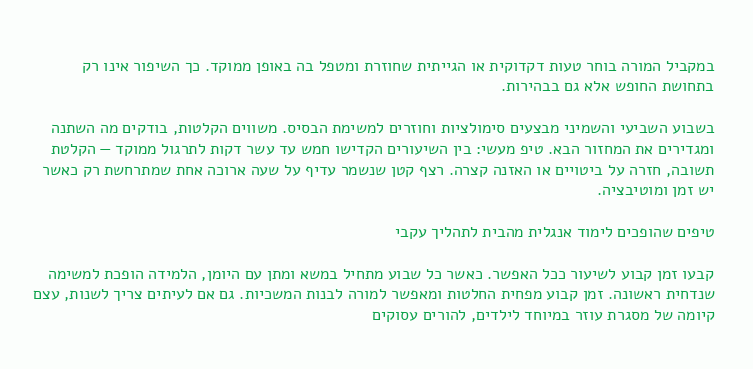במקביל המורה בוחר טעות דקדוקית או הגייתית שחוזרת ומטפל בה באופן ממוקד. כך השיפור אינו רק בתחושת החופש אלא גם בבהירות.

בשבוע השביעי והשמיני מבצעים סימולציות וחוזרים למשימת הבסיס. משווים הקלטות, בודקים מה השתנה ומגדירים את המחזור הבא. טיפ מעשי: בין השיעורים הקדישו חמש עד עשר דקות לתרגול ממוקד — הקלטת תשובה, חזרה על ביטויים או האזנה קצרה. רצף קטן שנשמר עדיף על שעה ארוכה אחת שמתרחשת רק כאשר יש זמן ומוטיבציה.

טיפים שהופכים לימוד אנגלית מהבית לתהליך עקבי

קבעו זמן קבוע לשיעור ככל האפשר. כאשר כל שבוע מתחיל במשא ומתן עם היומן, הלמידה הופכת למשימה שנדחית ראשונה. זמן קבוע מפחית החלטות ומאפשר למורה לבנות המשכיות. גם אם לעיתים צריך לשנות, עצם קיומה של מסגרת עוזר במיוחד לילדים, להורים עסוקים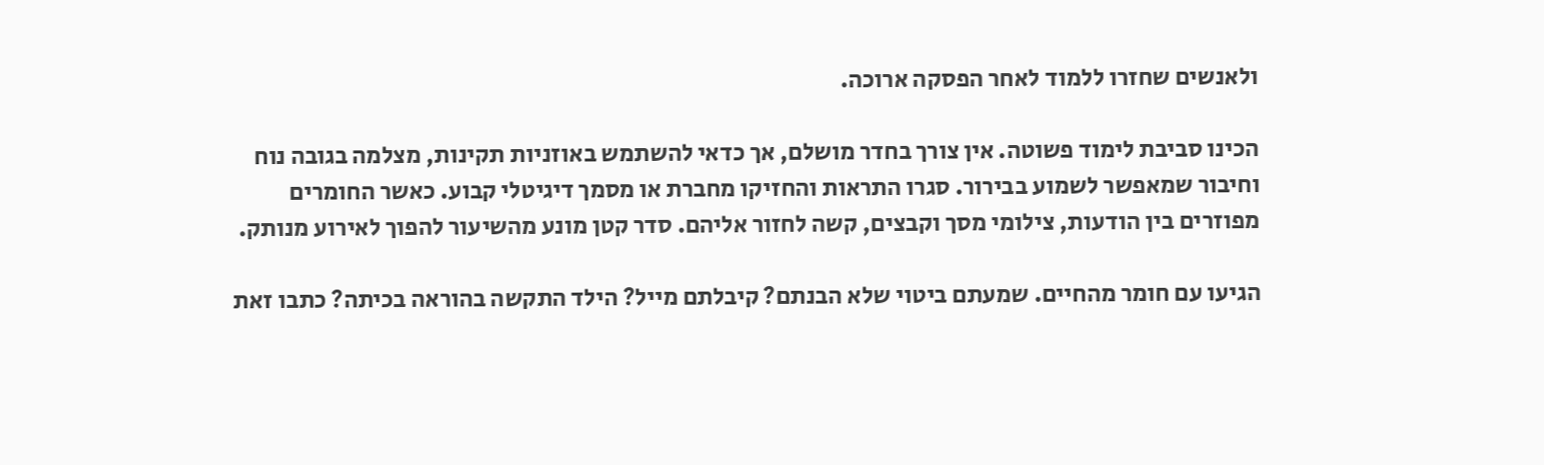ולאנשים שחזרו ללמוד לאחר הפסקה ארוכה.

הכינו סביבת לימוד פשוטה. אין צורך בחדר מושלם, אך כדאי להשתמש באוזניות תקינות, מצלמה בגובה נוח וחיבור שמאפשר לשמוע בבירור. סגרו התראות והחזיקו מחברת או מסמך דיגיטלי קבוע. כאשר החומרים מפוזרים בין הודעות, צילומי מסך וקבצים, קשה לחזור אליהם. סדר קטן מונע מהשיעור להפוך לאירוע מנותק.

הגיעו עם חומר מהחיים. שמעתם ביטוי שלא הבנתם? קיבלתם מייל? הילד התקשה בהוראה בכיתה? כתבו זאת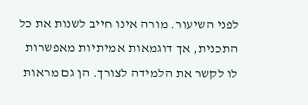לפני השיעור. מורה אינו חייב לשנות את כל התכנית, אך דוגמאות אמיתיות מאפשרות לו לקשר את הלמידה לצורך. הן גם מראות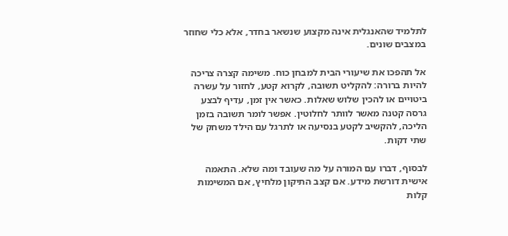לתלמיד שהאנגלית אינה מקצוע שנשאר בחדר, אלא כלי שחוזר במצבים שונים.

אל תהפכו את שיעורי הבית למבחן כוח. משימה קצרה צריכה להיות ברורה: להקליט תשובה, לקרוא קטע, לחזור על עשרה ביטויים או להכין שלוש שאלות. כאשר אין זמן, עדיף לבצע גרסה קטנה מאשר לוותר לחלוטין. אפשר לומר תשובה בזמן הליכה, להקשיב לקטע בנסיעה או לתרגל עם הילד משחק של שתי דקות.

לבסוף, דברו עם המורה על מה שעובד ומה שלא. התאמה אישית דורשת מידע. אם קצב התיקון מלחיץ, אם המשימות קלות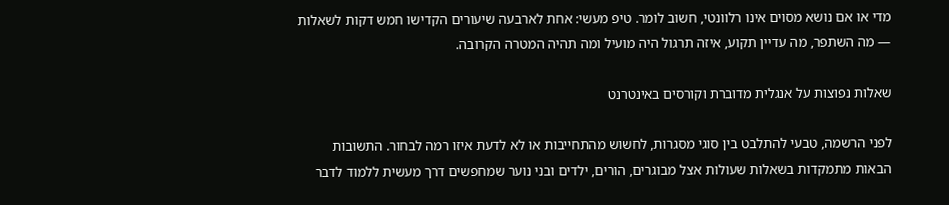מדי או אם נושא מסוים אינו רלוונטי, חשוב לומר. טיפ מעשי: אחת לארבעה שיעורים הקדישו חמש דקות לשאלות — מה השתפר, מה עדיין תקוע, איזה תרגול היה מועיל ומה תהיה המטרה הקרובה.

שאלות נפוצות על אנגלית מדוברת וקורסים באינטרנט

לפני הרשמה, טבעי להתלבט בין סוגי מסגרות, לחשוש מהתחייבות או לא לדעת איזו רמה לבחור. התשובות הבאות מתמקדות בשאלות שעולות אצל מבוגרים, הורים, ילדים ובני נוער שמחפשים דרך מעשית ללמוד לדבר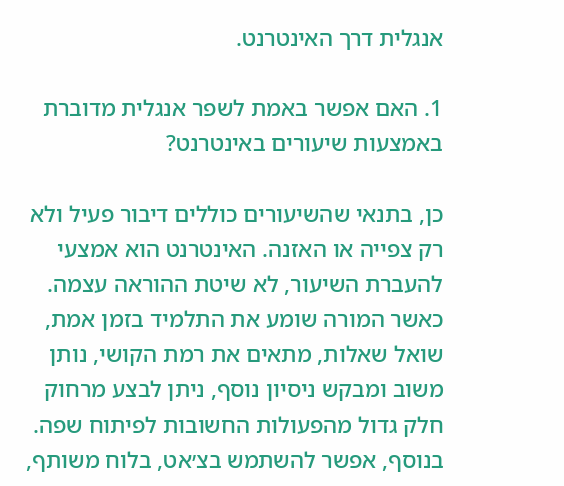אנגלית דרך האינטרנט.

1. האם אפשר באמת לשפר אנגלית מדוברת באמצעות שיעורים באינטרנט?

כן, בתנאי שהשיעורים כוללים דיבור פעיל ולא רק צפייה או האזנה. האינטרנט הוא אמצעי להעברת השיעור, לא שיטת ההוראה עצמה. כאשר המורה שומע את התלמיד בזמן אמת, שואל שאלות, מתאים את רמת הקושי, נותן משוב ומבקש ניסיון נוסף, ניתן לבצע מרחוק חלק גדול מהפעולות החשובות לפיתוח שפה. בנוסף, אפשר להשתמש בצ׳אט, בלוח משותף,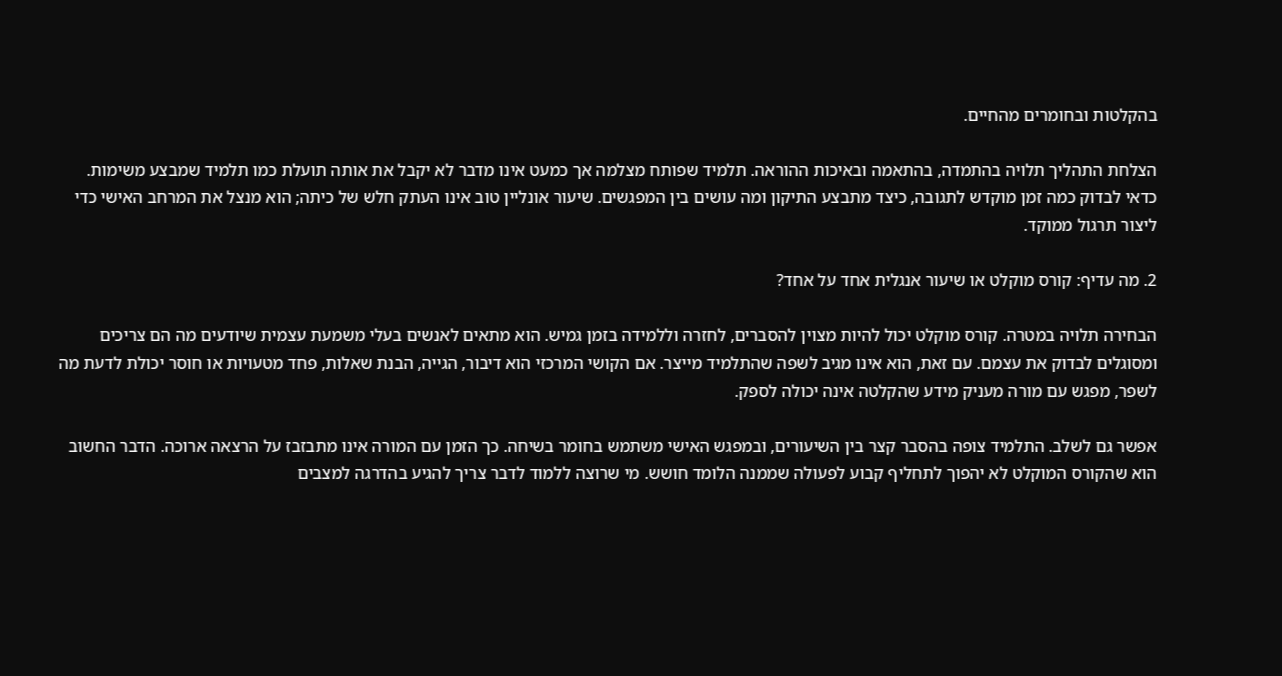בהקלטות ובחומרים מהחיים.

הצלחת התהליך תלויה בהתמדה, בהתאמה ובאיכות ההוראה. תלמיד שפותח מצלמה אך כמעט אינו מדבר לא יקבל את אותה תועלת כמו תלמיד שמבצע משימות. כדאי לבדוק כמה זמן מוקדש לתגובה, כיצד מתבצע התיקון ומה עושים בין המפגשים. שיעור אונליין טוב אינו העתק חלש של כיתה; הוא מנצל את המרחב האישי כדי ליצור תרגול ממוקד.

2. מה עדיף: קורס מוקלט או שיעור אנגלית אחד על אחד?

הבחירה תלויה במטרה. קורס מוקלט יכול להיות מצוין להסברים, לחזרה וללמידה בזמן גמיש. הוא מתאים לאנשים בעלי משמעת עצמית שיודעים מה הם צריכים ומסוגלים לבדוק את עצמם. עם זאת, הוא אינו מגיב לשפה שהתלמיד מייצר. אם הקושי המרכזי הוא דיבור, הגייה, הבנת שאלות, פחד מטעויות או חוסר יכולת לדעת מה לשפר, מפגש עם מורה מעניק מידע שהקלטה אינה יכולה לספק.

אפשר גם לשלב. התלמיד צופה בהסבר קצר בין השיעורים, ובמפגש האישי משתמש בחומר בשיחה. כך הזמן עם המורה אינו מתבזבז על הרצאה ארוכה. הדבר החשוב הוא שהקורס המוקלט לא יהפוך לתחליף קבוע לפעולה שממנה הלומד חושש. מי שרוצה ללמוד לדבר צריך להגיע בהדרגה למצבים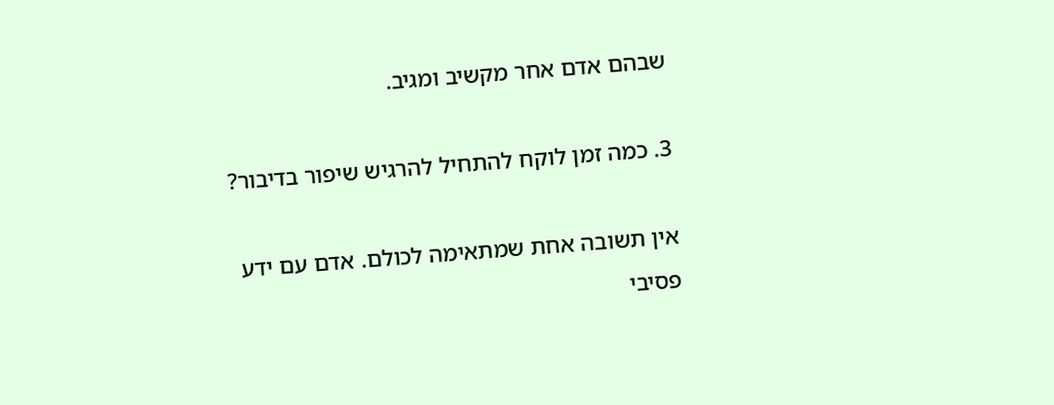שבהם אדם אחר מקשיב ומגיב.

3. כמה זמן לוקח להתחיל להרגיש שיפור בדיבור?

אין תשובה אחת שמתאימה לכולם. אדם עם ידע פסיבי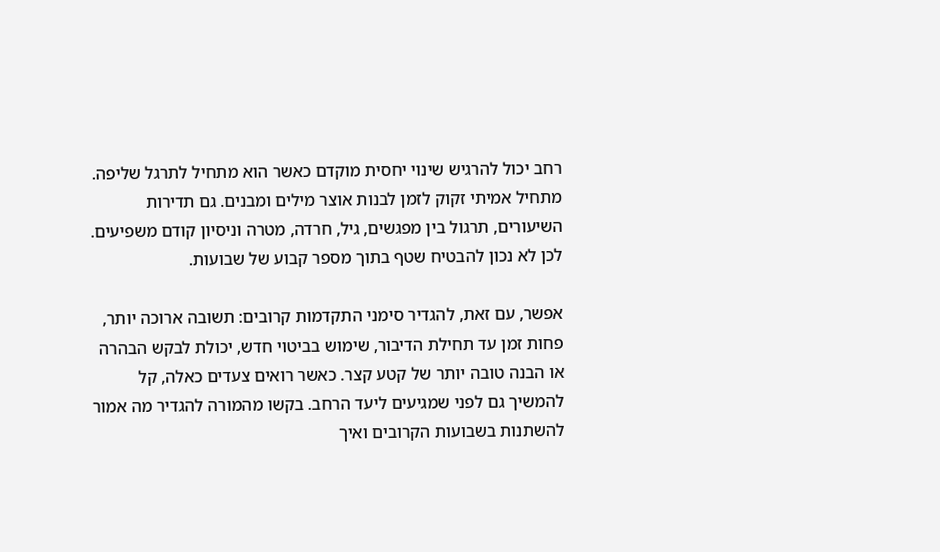רחב יכול להרגיש שינוי יחסית מוקדם כאשר הוא מתחיל לתרגל שליפה. מתחיל אמיתי זקוק לזמן לבנות אוצר מילים ומבנים. גם תדירות השיעורים, תרגול בין מפגשים, גיל, חרדה, מטרה וניסיון קודם משפיעים. לכן לא נכון להבטיח שטף בתוך מספר קבוע של שבועות.

אפשר, עם זאת, להגדיר סימני התקדמות קרובים: תשובה ארוכה יותר, פחות זמן עד תחילת הדיבור, שימוש בביטוי חדש, יכולת לבקש הבהרה או הבנה טובה יותר של קטע קצר. כאשר רואים צעדים כאלה, קל להמשיך גם לפני שמגיעים ליעד הרחב. בקשו מהמורה להגדיר מה אמור להשתנות בשבועות הקרובים ואיך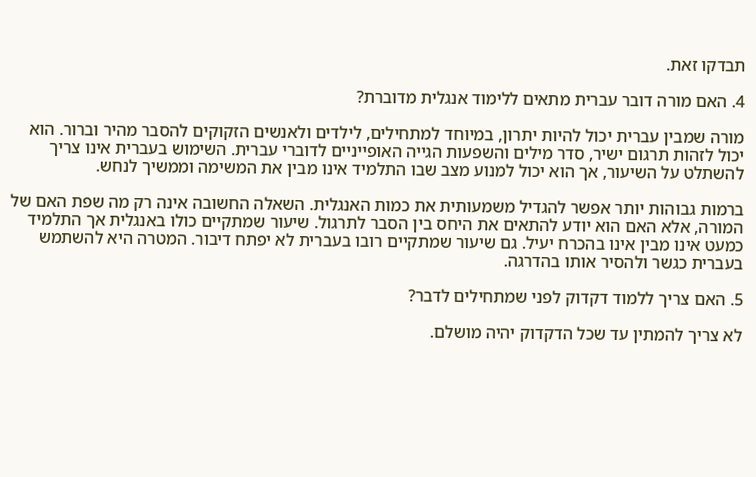תבדקו זאת.

4. האם מורה דובר עברית מתאים ללימוד אנגלית מדוברת?

מורה שמבין עברית יכול להיות יתרון, במיוחד למתחילים, לילדים ולאנשים הזקוקים להסבר מהיר וברור. הוא יכול לזהות תרגום ישיר, סדר מילים והשפעות הגייה האופייניים לדוברי עברית. השימוש בעברית אינו צריך להשתלט על השיעור, אך הוא יכול למנוע מצב שבו התלמיד אינו מבין את המשימה וממשיך לנחש.

ברמות גבוהות יותר אפשר להגדיל משמעותית את כמות האנגלית. השאלה החשובה אינה רק מה שפת האם של המורה, אלא האם הוא יודע להתאים את היחס בין הסבר לתרגול. שיעור שמתקיים כולו באנגלית אך התלמיד כמעט אינו מבין אינו בהכרח יעיל. גם שיעור שמתקיים רובו בעברית לא יפתח דיבור. המטרה היא להשתמש בעברית כגשר ולהסיר אותו בהדרגה.

5. האם צריך ללמוד דקדוק לפני שמתחילים לדבר?

לא צריך להמתין עד שכל הדקדוק יהיה מושלם.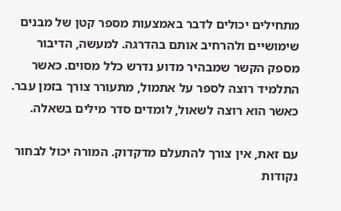מתחילים יכולים לדבר באמצעות מספר קטן של מבנים שימושיים ולהרחיב אותם בהדרגה. למעשה, הדיבור מספק הקשר שמבהיר מדוע נדרש כלל מסוים. כאשר התלמיד רוצה לספר על אתמול, מתעורר צורך בזמן עבר. כאשר הוא רוצה לשאול, לומדים סדר מילים בשאלה.

עם זאת, אין צורך להתעלם מדקדוק. המורה יכול לבחור נקודות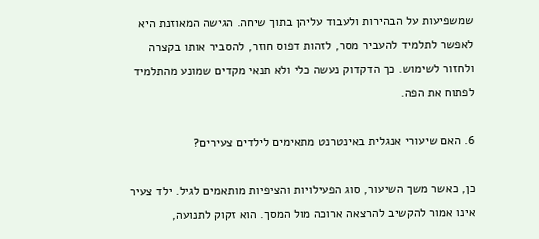שמשפיעות על הבהירות ולעבוד עליהן בתוך שיחה. הגישה המאוזנת היא לאפשר לתלמיד להעביר מסר, לזהות דפוס חוזר, להסביר אותו בקצרה ולחזור לשימוש. כך הדקדוק נעשה כלי ולא תנאי מקדים שמונע מהתלמיד לפתוח את הפה.

6. האם שיעורי אנגלית באינטרנט מתאימים לילדים צעירים?

כן, כאשר משך השיעור, סוג הפעילויות והציפיות מותאמים לגיל. ילד צעיר אינו אמור להקשיב להרצאה ארוכה מול המסך. הוא זקוק לתנועה,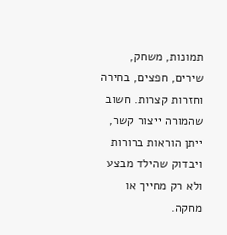תמונות, משחק, שירים, חפצים, בחירה וחזרות קצרות. חשוב שהמורה ייצור קשר, ייתן הוראות ברורות ויבדוק שהילד מבצע ולא רק מחייך או מחקה.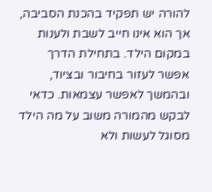להורה יש תפקיד בהכנת הסביבה, אך הוא אינו חייב לשבת ולענות במקום הילד. בתחילת הדרך אפשר לעזור בחיבור ובציוד, ובהמשך לאפשר עצמאות. כדאי לבקש מהמורה משוב על מה הילד מסוגל לעשות ולא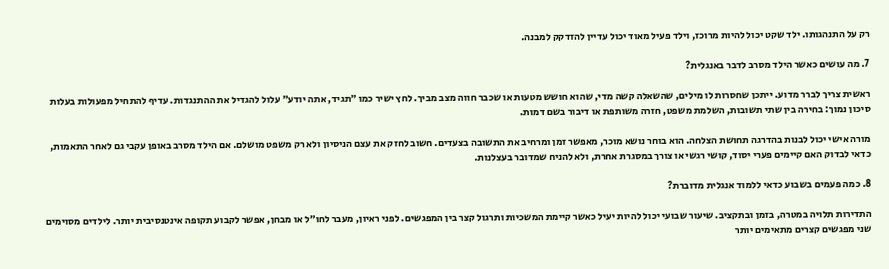רק על התנהגותו. ילד שקט יכול להיות מרוכז, וילד פעיל מאוד יכול עדיין להזדקק למבנה.

7. מה עושים כאשר הילד מסרב לדבר באנגלית?

ראשית צריך לברר מדוע. ייתכן שחסרות לו מילים, שהשאלה קשה מדי, שהוא חושש מטעות או שכבר חווה מצב מביך. לחץ ישיר כמו ״תגיד, אתה יודע״ עלול להגדיל את ההתנגדות. עדיף להתחיל מפעולות בעלות סיכון נמוך: בחירה בין שתי תשובות, השלמת משפט, חזרה משותפת או דיבור בשם דמות.

מורה אישי יכול לבנות בהדרגה תחושת הצלחה. הוא בוחר נושא מוכר, מאפשר זמן ומרחיב את התשובה בצעדים. חשוב לחזק את עצם הניסיון ולא רק משפט מושלם. אם הילד מסרב באופן עקבי גם לאחר התאמות, כדאי לבדוק האם קיימים פערי יסוד, קושי רגשי או צורך במסגרת אחרת, ולא להניח שמדובר בעצלנות.

8. כמה פעמים בשבוע כדאי ללמוד אנגלית מדוברת?

התדירות תלויה במטרה, בזמן ובתקציב. שיעור שבועי יכול להיות יעיל כאשר קיימת המשכיות ותרגול קצר בין המפגשים. לפני ראיון, מעבר לחו״ל או מבחן, אפשר לקבוע תקופה אינטנסיבית יותר. לילדים מסוימים שני מפגשים קצרים מתאימים יותר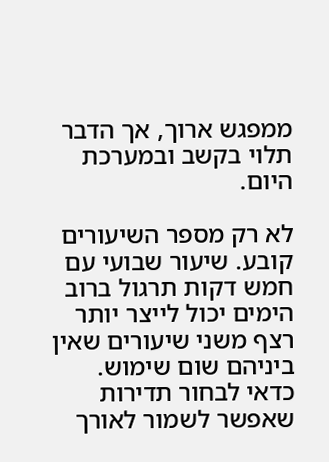ממפגש ארוך, אך הדבר תלוי בקשב ובמערכת היום.

לא רק מספר השיעורים קובע. שיעור שבועי עם חמש דקות תרגול ברוב הימים יכול לייצר יותר רצף משני שיעורים שאין ביניהם שום שימוש. כדאי לבחור תדירות שאפשר לשמור לאורך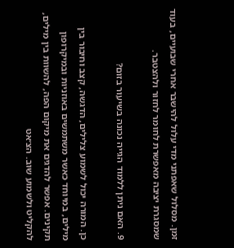זמן. מסלול שאפתני מדי עלול להישבר אחרי שבועיים, בעוד שמסגרת יציבה מאפשרת לחומר לחזור ולהצטבר.

9. האם ניתן ללמוד הגייה נכונה בשיעור בזום?

כן. המורה יכול לשמוע צלילים, הדגשה, קצב וחיבור בין מילים, במיוחד כאשר משתמשים באוזניות ובמיקרופון תקינים. אפשר להדגים את מיקום הפה, להשוות בין מילים, להקליט ולשמוע שוב. הצ׳אט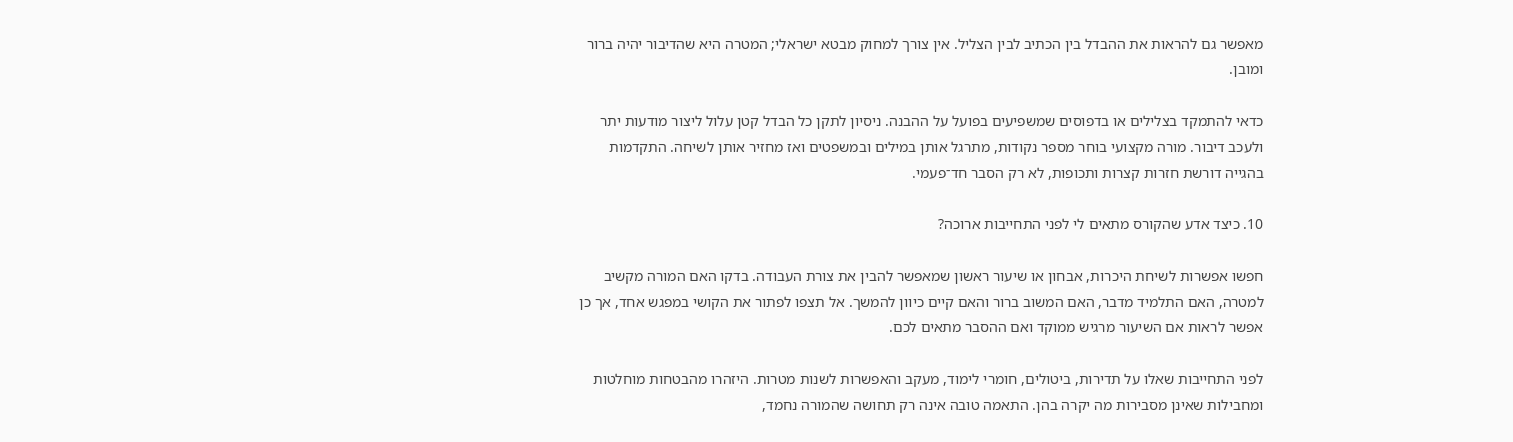מאפשר גם להראות את ההבדל בין הכתיב לבין הצליל. אין צורך למחוק מבטא ישראלי; המטרה היא שהדיבור יהיה ברור ומובן.

כדאי להתמקד בצלילים או בדפוסים שמשפיעים בפועל על ההבנה. ניסיון לתקן כל הבדל קטן עלול ליצור מודעות יתר ולעכב דיבור. מורה מקצועי בוחר מספר נקודות, מתרגל אותן במילים ובמשפטים ואז מחזיר אותן לשיחה. התקדמות בהגייה דורשת חזרות קצרות ותכופות, לא רק הסבר חד־פעמי.

10. כיצד אדע שהקורס מתאים לי לפני התחייבות ארוכה?

חפשו אפשרות לשיחת היכרות, אבחון או שיעור ראשון שמאפשר להבין את צורת העבודה. בדקו האם המורה מקשיב למטרה, האם התלמיד מדבר, האם המשוב ברור והאם קיים כיוון להמשך. אל תצפו לפתור את הקושי במפגש אחד, אך כן אפשר לראות אם השיעור מרגיש ממוקד ואם ההסבר מתאים לכם.

לפני התחייבות שאלו על תדירות, ביטולים, חומרי לימוד, מעקב והאפשרות לשנות מטרות. היזהרו מהבטחות מוחלטות ומחבילות שאינן מסבירות מה יקרה בהן. התאמה טובה אינה רק תחושה שהמורה נחמד,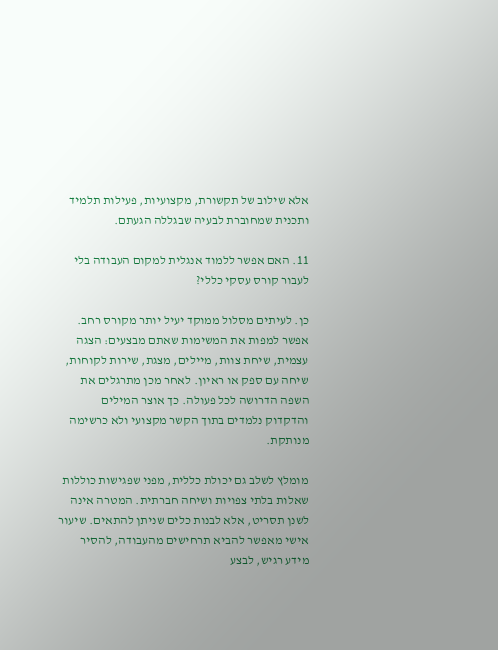אלא שילוב של תקשורת, מקצועיות, פעילות תלמיד ותכנית שמחוברת לבעיה שבגללה הגעתם.

11. האם אפשר ללמוד אנגלית למקום העבודה בלי לעבור קורס עסקי כללי?

כן. לעיתים מסלול ממוקד יעיל יותר מקורס רחב. אפשר למפות את המשימות שאתם מבצעים: הצגה עצמית, שיחת צוות, מיילים, מצגת, שירות לקוחות, שיחה עם ספק או ראיון. לאחר מכן מתרגלים את השפה הדרושה לכל פעולה. כך אוצר המילים והדקדוק נלמדים בתוך הקשר מקצועי ולא כרשימה מנותקת.

מומלץ לשלב גם יכולת כללית, מפני שפגישות כוללות שאלות בלתי צפויות ושיחה חברתית. המטרה אינה לשנן תסריט, אלא לבנות כלים שניתן להתאים. שיעור אישי מאפשר להביא תרחישים מהעבודה, להסיר מידע רגיש, לבצע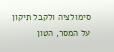סימולציה ולקבל תיקון על המסר, הטון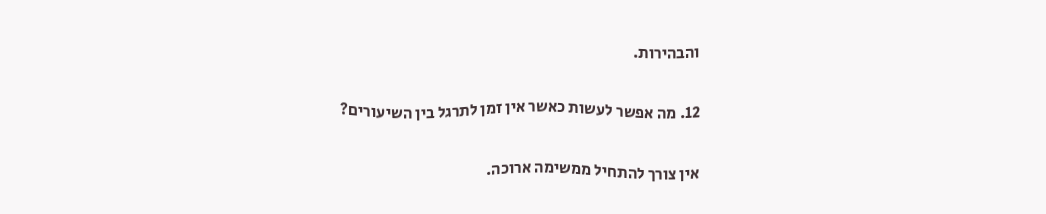והבהירות.

12. מה אפשר לעשות כאשר אין זמן לתרגל בין השיעורים?

אין צורך להתחיל ממשימה ארוכה.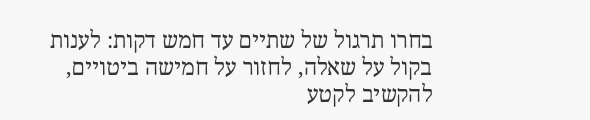בחרו תרגול של שתיים עד חמש דקות: לענות בקול על שאלה, לחזור על חמישה ביטויים, להקשיב לקטע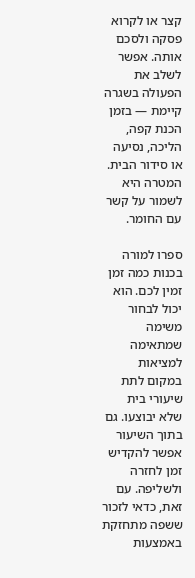קצר או לקרוא פסקה ולסכם אותה. אפשר לשלב את הפעולה בשגרה קיימת — בזמן הכנת קפה, הליכה, נסיעה או סידור הבית. המטרה היא לשמור על קשר עם החומר.

ספרו למורה בכנות כמה זמן זמין לכם. הוא יכול לבחור משימה שמתאימה למציאות במקום לתת שיעורי בית שלא יבוצעו. גם בתוך השיעור אפשר להקדיש זמן לחזרה ולשליפה. עם זאת, כדאי לזכור ששפה מתחזקת באמצעות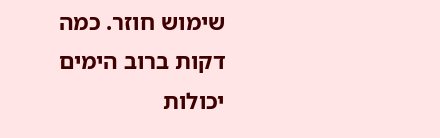שימוש חוזר. כמה דקות ברוב הימים יכולות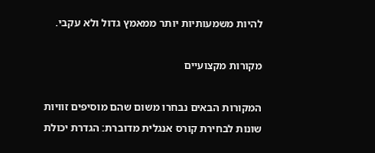להיות משמעותיות יותר ממאמץ גדול ולא עקבי.

מקורות מקצועיים

המקורות הבאים נבחרו משום שהם מוסיפים זוויות שונות לבחירת קורס אנגלית מדוברת: הגדרת יכולת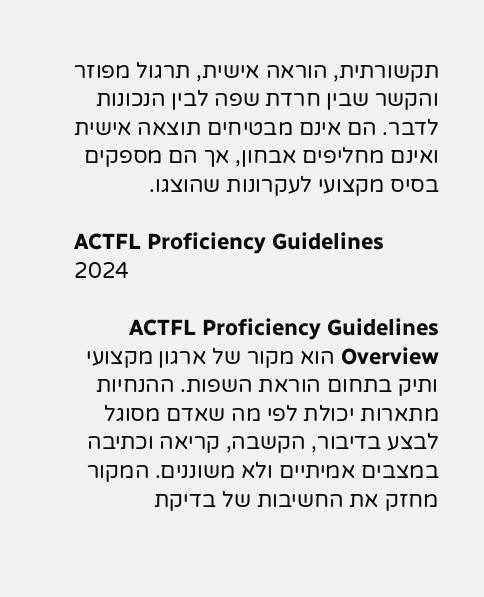תקשורתית, הוראה אישית, תרגול מפוזר והקשר שבין חרדת שפה לבין הנכונות לדבר. הם אינם מבטיחים תוצאה אישית ואינם מחליפים אבחון, אך הם מספקים בסיס מקצועי לעקרונות שהוצגו.

ACTFL Proficiency Guidelines 2024

ACTFL Proficiency Guidelines Overview הוא מקור של ארגון מקצועי ותיק בתחום הוראת השפות. ההנחיות מתארות יכולת לפי מה שאדם מסוגל לבצע בדיבור, הקשבה, קריאה וכתיבה במצבים אמיתיים ולא משוננים. המקור מחזק את החשיבות של בדיקת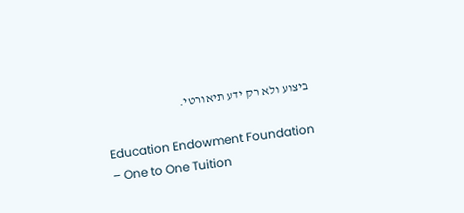ביצוע ולא רק ידע תיאורטי.

Education Endowment Foundation – One to One Tuition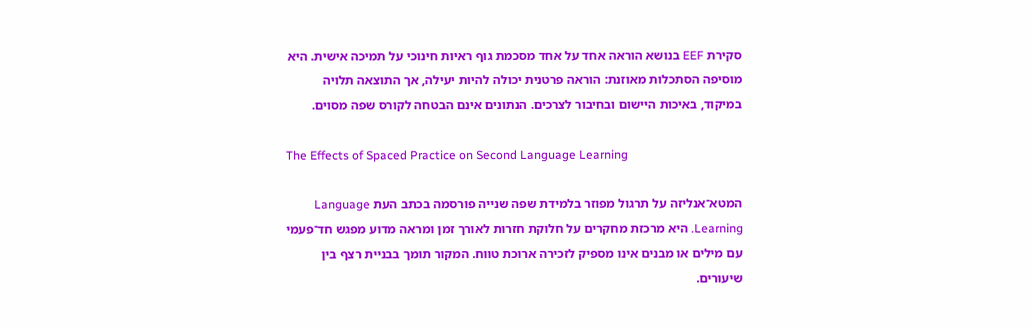סקירת EEF בנושא הוראה אחד על אחד מסכמת גוף ראיות חינוכי על תמיכה אישית. היא מוסיפה הסתכלות מאוזנת: הוראה פרטנית יכולה להיות יעילה, אך התוצאה תלויה במיקוד, באיכות היישום ובחיבור לצרכים. הנתונים אינם הבטחה לקורס שפה מסוים.

The Effects of Spaced Practice on Second Language Learning

המטא־אנליזה על תרגול מפוזר בלמידת שפה שנייה פורסמה בכתב העת Language Learning. היא מרכזת מחקרים על חלוקת חזרות לאורך זמן ומראה מדוע מפגש חד־פעמי עם מילים או מבנים אינו מספיק לזכירה ארוכת טווח. המקור תומך בבניית רצף בין שיעורים.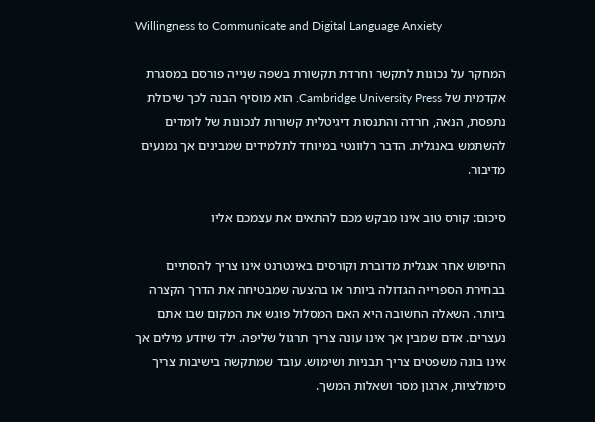Willingness to Communicate and Digital Language Anxiety

המחקר על נכונות לתקשר וחרדת תקשורת בשפה שנייה פורסם במסגרת אקדמית של Cambridge University Press. הוא מוסיף הבנה לכך שיכולת נתפסת, הנאה, חרדה והתנסות דיגיטלית קשורות לנכונות של לומדים להשתמש באנגלית. הדבר רלוונטי במיוחד לתלמידים שמבינים אך נמנעים מדיבור.

סיכום: קורס טוב אינו מבקש מכם להתאים את עצמכם אליו

החיפוש אחר אנגלית מדוברת וקורסים באינטרנט אינו צריך להסתיים בבחירת הספרייה הגדולה ביותר או בהצעה שמבטיחה את הדרך הקצרה ביותר. השאלה החשובה היא האם המסלול פוגש את המקום שבו אתם נעצרים. אדם שמבין אך אינו עונה צריך תרגול שליפה. ילד שיודע מילים אך אינו בונה משפטים צריך תבניות ושימוש. עובד שמתקשה בישיבות צריך סימולציות, ארגון מסר ושאלות המשך.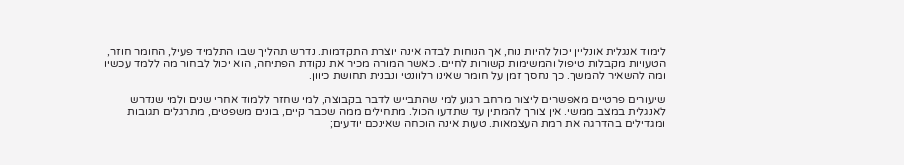לימוד אנגלית אונליין יכול להיות נוח, אך הנוחות לבדה אינה יוצרת התקדמות. נדרש תהליך שבו התלמיד פעיל, החומר חוזר, הטעויות מקבלות טיפול והמשימות קשורות לחיים. כאשר המורה מכיר את נקודת הפתיחה, הוא יכול לבחור מה ללמד עכשיו ומה להשאיר להמשך. כך נחסך זמן על חומר שאינו רלוונטי ונבנית תחושת כיוון.

שיעורים פרטיים מאפשרים ליצור מרחב רגוע למי שהתבייש לדבר בקבוצה, למי שחזר ללמוד אחרי שנים ולמי שנדרש לאנגלית במצב ממשי. אין צורך להמתין עד שתדעו הכול. מתחילים ממה שכבר קיים, בונים משפטים, מתרגלים תגובות ומגדילים בהדרגה את רמת העצמאות. טעות אינה הוכחה שאינכם יודעים;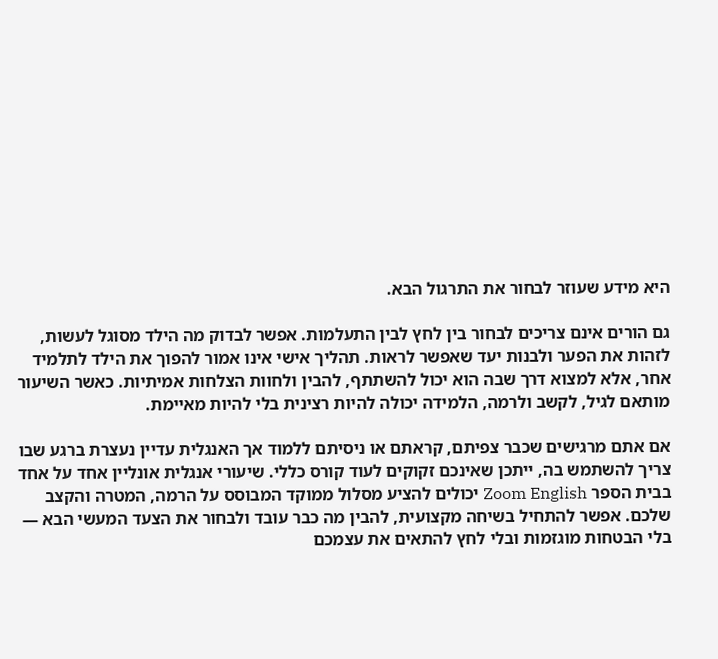היא מידע שעוזר לבחור את התרגול הבא.

גם הורים אינם צריכים לבחור בין לחץ לבין התעלמות. אפשר לבדוק מה הילד מסוגל לעשות, לזהות את הפער ולבנות יעד שאפשר לראות. תהליך אישי אינו אמור להפוך את הילד לתלמיד אחר, אלא למצוא דרך שבה הוא יכול להשתתף, להבין ולחוות הצלחות אמיתיות. כאשר השיעור מותאם לגיל, לקשב ולרמה, הלמידה יכולה להיות רצינית בלי להיות מאיימת.

אם אתם מרגישים שכבר צפיתם, קראתם או ניסיתם ללמוד אך האנגלית עדיין נעצרת ברגע שבו צריך להשתמש בה, ייתכן שאינכם זקוקים לעוד קורס כללי. שיעורי אנגלית אונליין אחד על אחד בבית הספר Zoom English יכולים להציע מסלול ממוקד המבוסס על הרמה, המטרה והקצב שלכם. אפשר להתחיל בשיחה מקצועית, להבין מה כבר עובד ולבחור את הצעד המעשי הבא — בלי הבטחות מוגזמות ובלי לחץ להתאים את עצמכם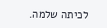לכיתה שלמה.